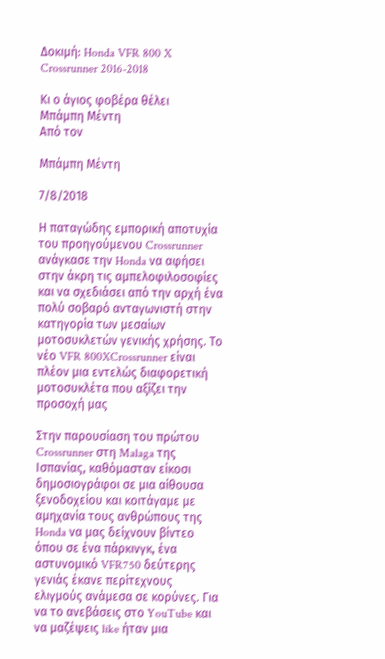Δοκιμή: Honda VFR 800 X Crossrunner 2016-2018

Κι ο άγιος φοβέρα θέλει
Μπάμπη Μέντη
Από τον

Μπάμπη Μέντη

7/8/2018

Η παταγώδης εμπορική αποτυχία του προηγούμενου Crossrunner ανάγκασε την Honda να αφήσει στην άκρη τις αμπελοφιλοσοφίες και να σχεδιάσει από την αρχή ένα πολύ σοβαρό ανταγωνιστή στην κατηγορία των μεσαίων μοτοσυκλετών γενικής χρήσης. Το νέο VFR 800XCrossrunner είναι πλέον μια εντελώς διαφορετική μοτοσυκλέτα που αξίζει την προσοχή μας

Στην παρουσίαση του πρώτου Crossrunner στη Malaga της Ισπανίας, καθόμασταν είκοσι δημοσιογράφοι σε μια αίθουσα ξενοδοχείου και κοιτάγαμε με αμηχανία τους ανθρώπους της Honda να μας δείχνουν βίντεο όπου σε ένα πάρκινγκ, ένα αστυνομικό VFR750 δεύτερης γενιάς έκανε περίτεχνους ελιγμούς ανάμεσα σε κορύνες. Για να το ανεβάσεις στο YouTube και να μαζέψεις like ήταν μια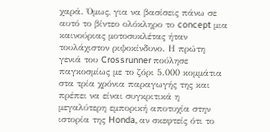χαρά. Όμως, για να βασίσεις πάνω σε αυτό το βίντεο ολόκληρο το concept μια καινούριας μοτοσυκλέτας ήταν τουλάχιστον ριψοκίνδυνο. Η πρώτη γενιά του Crossrunner πούλησε παγκοσμίως με το ζόρι 5.000 κομμάτια στα τρία χρόνια παραγωγής της και πρέπει να είναι συγκριτικά η μεγαλύτερη εμπορική αποτυχία στην ιστορία της Honda, αν σκεφτείς ότι το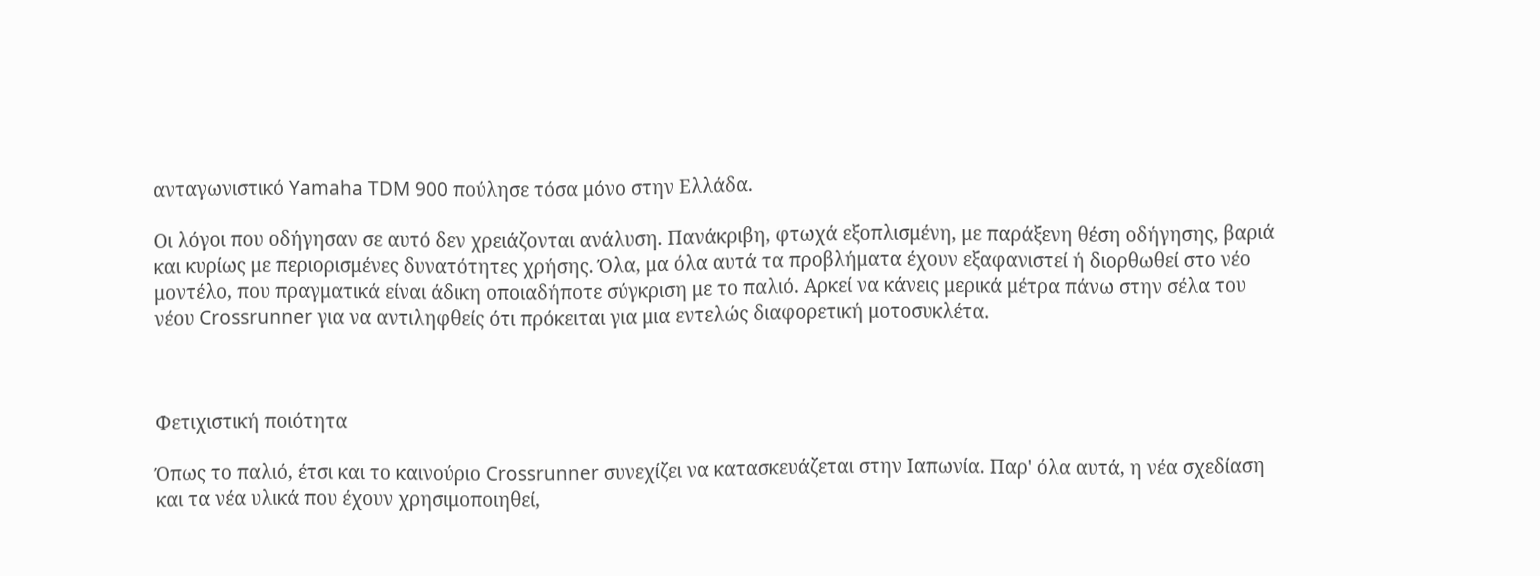ανταγωνιστικό Yamaha TDM 900 πούλησε τόσα μόνο στην Ελλάδα.

Οι λόγοι που οδήγησαν σε αυτό δεν χρειάζονται ανάλυση. Πανάκριβη, φτωχά εξοπλισμένη, με παράξενη θέση οδήγησης, βαριά και κυρίως με περιορισμένες δυνατότητες χρήσης. Όλα, μα όλα αυτά τα προβλήματα έχουν εξαφανιστεί ή διορθωθεί στο νέο μοντέλο, που πραγματικά είναι άδικη οποιαδήποτε σύγκριση με το παλιό. Αρκεί να κάνεις μερικά μέτρα πάνω στην σέλα του νέου Crossrunner για να αντιληφθείς ότι πρόκειται για μια εντελώς διαφορετική μοτοσυκλέτα.



Φετιχιστική ποιότητα

Όπως το παλιό, έτσι και το καινούριο Crossrunner συνεχίζει να κατασκευάζεται στην Ιαπωνία. Παρ' όλα αυτά, η νέα σχεδίαση και τα νέα υλικά που έχουν χρησιμοποιηθεί,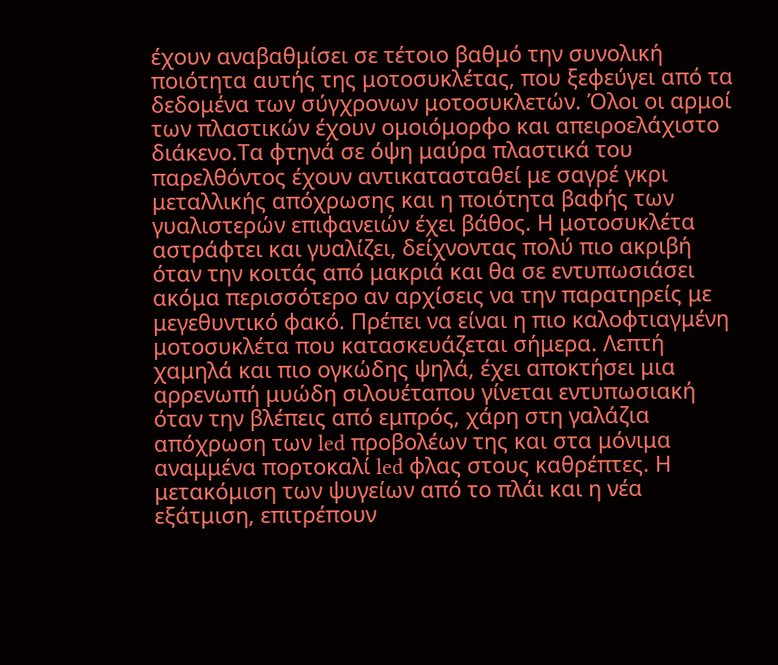έχουν αναβαθμίσει σε τέτοιο βαθμό την συνολική ποιότητα αυτής της μοτοσυκλέτας, που ξεφεύγει από τα δεδομένα των σύγχρονων μοτοσυκλετών. Όλοι οι αρμοί των πλαστικών έχουν ομοιόμορφο και απειροελάχιστο διάκενο.Τα φτηνά σε όψη μαύρα πλαστικά του παρελθόντος έχουν αντικατασταθεί με σαγρέ γκρι μεταλλικής απόχρωσης και η ποιότητα βαφής των γυαλιστερών επιφανειών έχει βάθος. Η μοτοσυκλέτα αστράφτει και γυαλίζει, δείχνοντας πολύ πιο ακριβή όταν την κοιτάς από μακριά και θα σε εντυπωσιάσει ακόμα περισσότερο αν αρχίσεις να την παρατηρείς με μεγεθυντικό φακό. Πρέπει να είναι η πιο καλοφτιαγμένη μοτοσυκλέτα που κατασκευάζεται σήμερα. Λεπτή χαμηλά και πιο ογκώδης ψηλά, έχει αποκτήσει μια αρρενωπή μυώδη σιλουέταπου γίνεται εντυπωσιακή όταν την βλέπεις από εμπρός, χάρη στη γαλάζια απόχρωση των led προβολέων της και στα μόνιμα αναμμένα πορτοκαλί led φλας στους καθρέπτες. Η μετακόμιση των ψυγείων από το πλάι και η νέα εξάτμιση, επιτρέπουν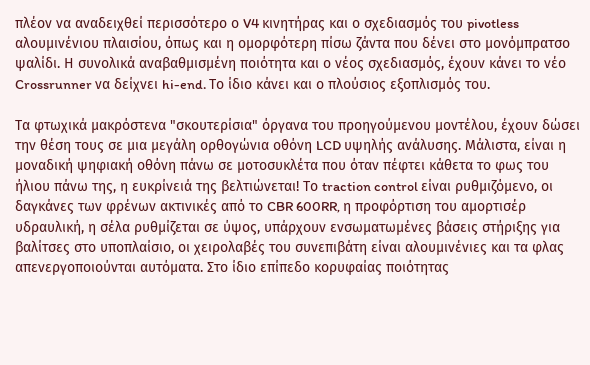πλέον να αναδειχθεί περισσότερο ο V4 κινητήρας και ο σχεδιασμός του pivotless αλουμινένιου πλαισίου, όπως και η ομορφότερη πίσω ζάντα που δένει στο μονόμπρατσο ψαλίδι. Η συνολικά αναβαθμισμένη ποιότητα και ο νέος σχεδιασμός, έχουν κάνει το νέο Crossrunner να δείχνει hi-end. Το ίδιο κάνει και ο πλούσιος εξοπλισμός του.

Τα φτωχικά μακρόστενα "σκουτερίσια" όργανα του προηγούμενου μοντέλου, έχουν δώσει την θέση τους σε μια μεγάλη ορθογώνια οθόνη LCD υψηλής ανάλυσης. Μάλιστα, είναι η μοναδική ψηφιακή οθόνη πάνω σε μοτοσυκλέτα που όταν πέφτει κάθετα το φως του ήλιου πάνω της, η ευκρίνειά της βελτιώνεται! Το traction control είναι ρυθμιζόμενο, οι δαγκάνες των φρένων ακτινικές από το CBR 600RR, η προφόρτιση του αμορτισέρ υδραυλική, η σέλα ρυθμίζεται σε ύψος, υπάρχουν ενσωματωμένες βάσεις στήριξης για βαλίτσες στο υποπλαίσιο, οι χειρολαβές του συνεπιβάτη είναι αλουμινένιες και τα φλας απενεργοποιούνται αυτόματα. Στο ίδιο επίπεδο κορυφαίας ποιότητας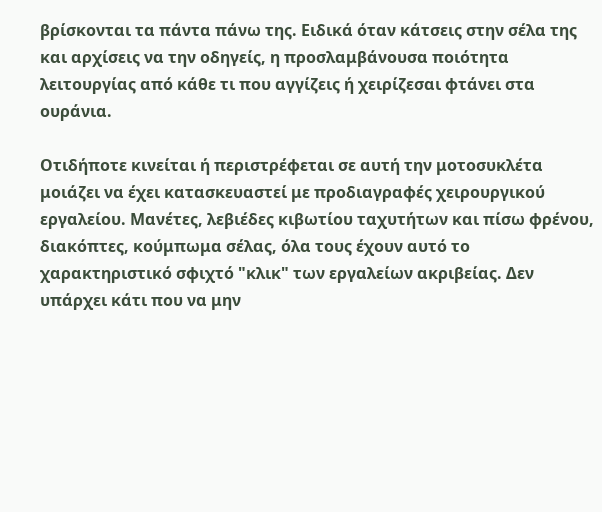βρίσκονται τα πάντα πάνω της. Ειδικά όταν κάτσεις στην σέλα της και αρχίσεις να την οδηγείς, η προσλαμβάνουσα ποιότητα λειτουργίας από κάθε τι που αγγίζεις ή χειρίζεσαι φτάνει στα ουράνια.

Οτιδήποτε κινείται ή περιστρέφεται σε αυτή την μοτοσυκλέτα μοιάζει να έχει κατασκευαστεί με προδιαγραφές χειρουργικού εργαλείου. Μανέτες, λεβιέδες κιβωτίου ταχυτήτων και πίσω φρένου, διακόπτες, κούμπωμα σέλας, όλα τους έχουν αυτό το χαρακτηριστικό σφιχτό "κλικ" των εργαλείων ακριβείας. Δεν υπάρχει κάτι που να μην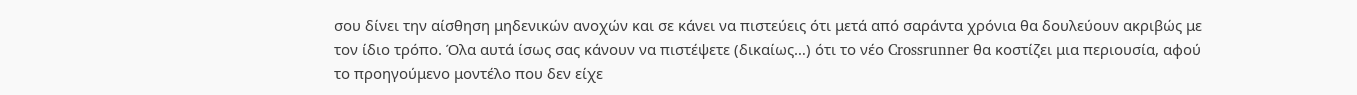σου δίνει την αίσθηση μηδενικών ανοχών και σε κάνει να πιστεύεις ότι μετά από σαράντα χρόνια θα δουλεύουν ακριβώς με τον ίδιο τρόπο. Όλα αυτά ίσως σας κάνουν να πιστέψετε (δικαίως…) ότι το νέο Crossrunner θα κοστίζει μια περιουσία, αφού το προηγούμενο μοντέλο που δεν είχε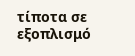τίποτα σε εξοπλισμό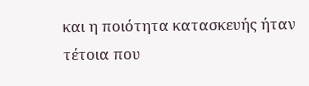και η ποιότητα κατασκευής ήταν τέτοια που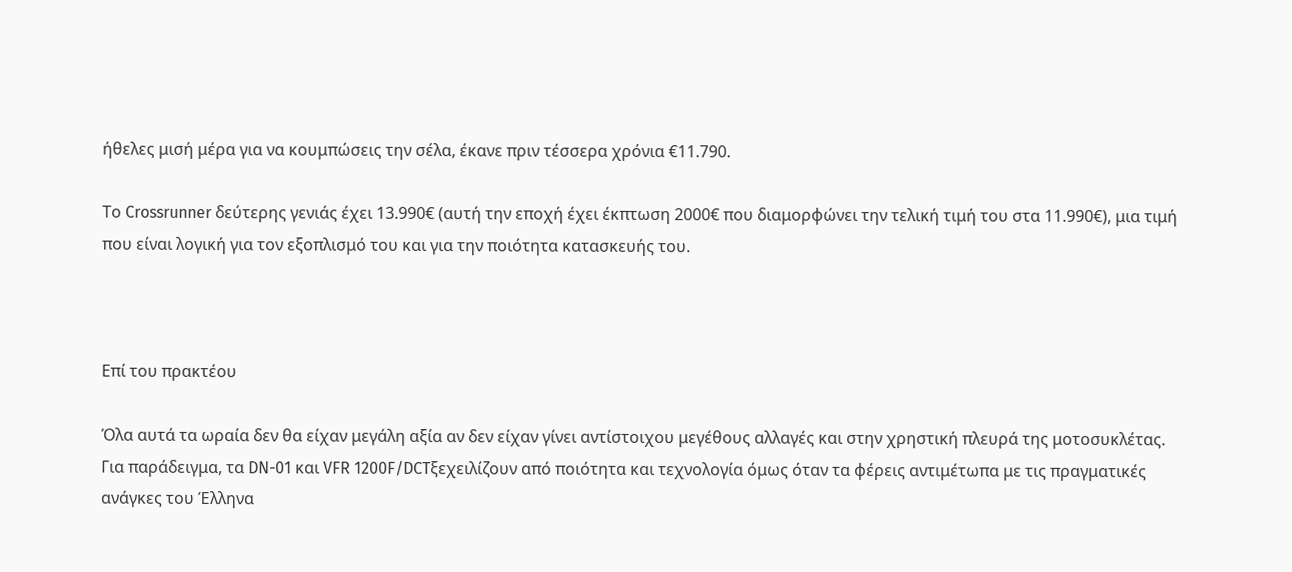ήθελες μισή μέρα για να κουμπώσεις την σέλα, έκανε πριν τέσσερα χρόνια €11.790.

Το Crossrunner δεύτερης γενιάς έχει 13.990€ (αυτή την εποχή έχει έκπτωση 2000€ που διαμορφώνει την τελική τιμή του στα 11.990€), μια τιμή που είναι λογική για τον εξοπλισμό του και για την ποιότητα κατασκευής του.



Επί του πρακτέου

Όλα αυτά τα ωραία δεν θα είχαν μεγάλη αξία αν δεν είχαν γίνει αντίστοιχου μεγέθους αλλαγές και στην χρηστική πλευρά της μοτοσυκλέτας. Για παράδειγμα, τα DN-01 και VFR 1200F/DCTξεχειλίζουν από ποιότητα και τεχνολογία όμως όταν τα φέρεις αντιμέτωπα με τις πραγματικές ανάγκες του Έλληνα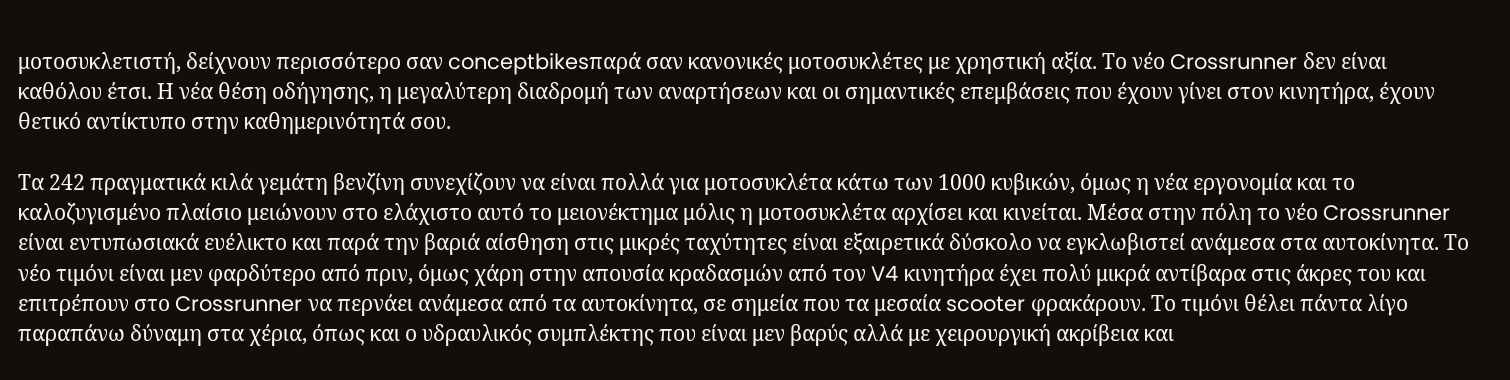μοτοσυκλετιστή, δείχνουν περισσότερο σαν conceptbikesπαρά σαν κανονικές μοτοσυκλέτες με χρηστική αξία. Το νέο Crossrunner δεν είναι καθόλου έτσι. Η νέα θέση οδήγησης, η μεγαλύτερη διαδρομή των αναρτήσεων και οι σημαντικές επεμβάσεις που έχουν γίνει στον κινητήρα, έχουν θετικό αντίκτυπο στην καθημερινότητά σου.

Τα 242 πραγματικά κιλά γεμάτη βενζίνη συνεχίζουν να είναι πολλά για μοτοσυκλέτα κάτω των 1000 κυβικών, όμως η νέα εργονομία και το καλοζυγισμένο πλαίσιο μειώνουν στο ελάχιστο αυτό το μειονέκτημα μόλις η μοτοσυκλέτα αρχίσει και κινείται. Μέσα στην πόλη το νέο Crossrunner είναι εντυπωσιακά ευέλικτο και παρά την βαριά αίσθηση στις μικρές ταχύτητες είναι εξαιρετικά δύσκολο να εγκλωβιστεί ανάμεσα στα αυτοκίνητα. Το νέο τιμόνι είναι μεν φαρδύτερο από πριν, όμως χάρη στην απουσία κραδασμών από τον V4 κινητήρα έχει πολύ μικρά αντίβαρα στις άκρες του και επιτρέπουν στο Crossrunner να περνάει ανάμεσα από τα αυτοκίνητα, σε σημεία που τα μεσαία scooter φρακάρουν. Το τιμόνι θέλει πάντα λίγο παραπάνω δύναμη στα χέρια, όπως και ο υδραυλικός συμπλέκτης που είναι μεν βαρύς αλλά με χειρουργική ακρίβεια και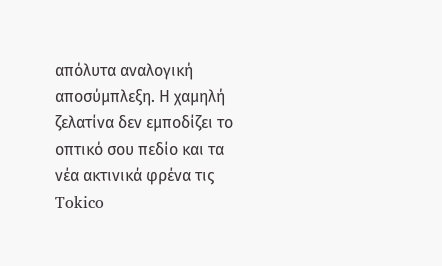απόλυτα αναλογική αποσύμπλεξη. Η χαμηλή ζελατίνα δεν εμποδίζει το οπτικό σου πεδίο και τα νέα ακτινικά φρένα τις Tokico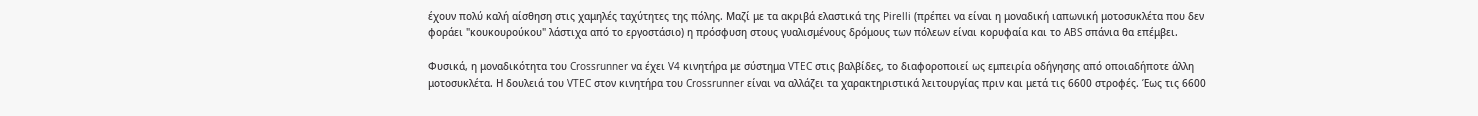έχουν πολύ καλή αίσθηση στις χαμηλές ταχύτητες της πόλης. Μαζί με τα ακριβά ελαστικά της Pirelli (πρέπει να είναι η μοναδική ιαπωνική μοτοσυκλέτα που δεν φοράει "κουκουρούκου" λάστιχα από το εργοστάσιο) η πρόσφυση στους γυαλισμένους δρόμους των πόλεων είναι κορυφαία και το ABS σπάνια θα επέμβει.

Φυσικά, η μοναδικότητα του Crossrunner να έχει V4 κινητήρα με σύστημα VTEC στις βαλβίδες, το διαφοροποιεί ως εμπειρία οδήγησης από οποιαδήποτε άλλη μοτοσυκλέτα. Η δουλειά του VTEC στον κινητήρα του Crossrunner είναι να αλλάζει τα χαρακτηριστικά λειτουργίας πριν και μετά τις 6600 στροφές. Έως τις 6600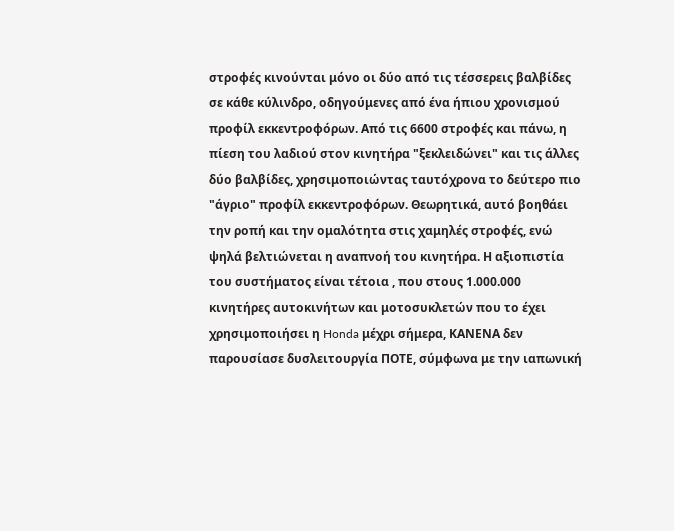στροφές κινούνται μόνο οι δύο από τις τέσσερεις βαλβίδες σε κάθε κύλινδρο, οδηγούμενες από ένα ήπιου χρονισμού προφίλ εκκεντροφόρων. Από τις 6600 στροφές και πάνω, η πίεση του λαδιού στον κινητήρα "ξεκλειδώνει" και τις άλλες δύο βαλβίδες, χρησιμοποιώντας ταυτόχρονα το δεύτερο πιο "άγριο" προφίλ εκκεντροφόρων. Θεωρητικά, αυτό βοηθάει την ροπή και την ομαλότητα στις χαμηλές στροφές, ενώ ψηλά βελτιώνεται η αναπνοή του κινητήρα. Η αξιοπιστία του συστήματος είναι τέτοια , που στους 1.000.000 κινητήρες αυτοκινήτων και μοτοσυκλετών που το έχει χρησιμοποιήσει η Honda μέχρι σήμερα, ΚΑΝΕΝΑ δεν παρουσίασε δυσλειτουργία ΠΟΤΕ, σύμφωνα με την ιαπωνική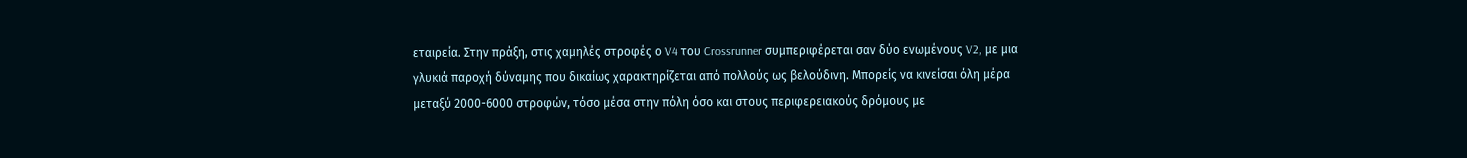εταιρεία. Στην πράξη, στις χαμηλές στροφές ο V4 του Crossrunner συμπεριφέρεται σαν δύο ενωμένους V2, με μια γλυκιά παροχή δύναμης που δικαίως χαρακτηρίζεται από πολλούς ως βελούδινη. Μπορείς να κινείσαι όλη μέρα μεταξύ 2000-6000 στροφών, τόσο μέσα στην πόλη όσο και στους περιφερειακούς δρόμους με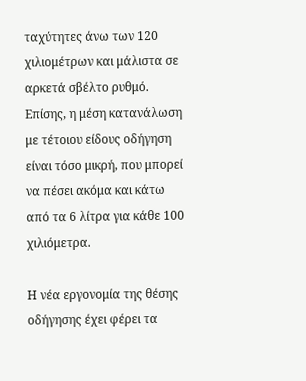ταχύτητες άνω των 120 χιλιομέτρων και μάλιστα σε αρκετά σβέλτο ρυθμό. Επίσης, η μέση κατανάλωση με τέτοιου είδους οδήγηση είναι τόσο μικρή, που μπορεί να πέσει ακόμα και κάτω από τα 6 λίτρα για κάθε 100 χιλιόμετρα.

Η νέα εργονομία της θέσης οδήγησης έχει φέρει τα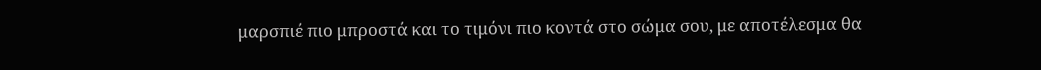μαρσπιέ πιο μπροστά και το τιμόνι πιο κοντά στο σώμα σου, με αποτέλεσμα θα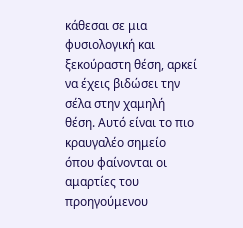κάθεσαι σε μια φυσιολογική και ξεκούραστη θέση, αρκεί να έχεις βιδώσει την σέλα στην χαμηλή θέση. Αυτό είναι το πιο κραυγαλέο σημείο όπου φαίνονται οι αμαρτίες του προηγούμενου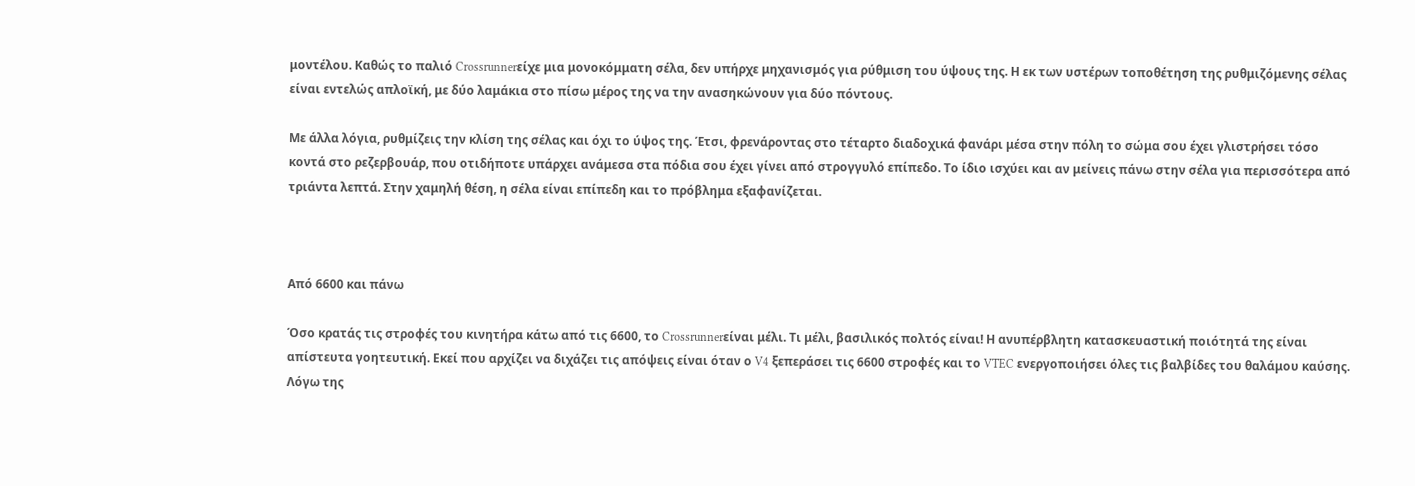μοντέλου. Καθώς το παλιό Crossrunnerείχε μια μονοκόμματη σέλα, δεν υπήρχε μηχανισμός για ρύθμιση του ύψους της. Η εκ των υστέρων τοποθέτηση της ρυθμιζόμενης σέλας είναι εντελώς απλοϊκή, με δύο λαμάκια στο πίσω μέρος της να την ανασηκώνουν για δύο πόντους.

Με άλλα λόγια, ρυθμίζεις την κλίση της σέλας και όχι το ύψος της. Έτσι, φρενάροντας στο τέταρτο διαδοχικά φανάρι μέσα στην πόλη το σώμα σου έχει γλιστρήσει τόσο κοντά στο ρεζερβουάρ, που οτιδήποτε υπάρχει ανάμεσα στα πόδια σου έχει γίνει από στρογγυλό επίπεδο. Το ίδιο ισχύει και αν μείνεις πάνω στην σέλα για περισσότερα από τριάντα λεπτά. Στην χαμηλή θέση, η σέλα είναι επίπεδη και το πρόβλημα εξαφανίζεται.



Από 6600 και πάνω

Όσο κρατάς τις στροφές του κινητήρα κάτω από τις 6600, το Crossrunnerείναι μέλι. Τι μέλι, βασιλικός πολτός είναι! Η ανυπέρβλητη κατασκευαστική ποιότητά της είναι απίστευτα γοητευτική. Εκεί που αρχίζει να διχάζει τις απόψεις είναι όταν ο V4 ξεπεράσει τις 6600 στροφές και το VTEC ενεργοποιήσει όλες τις βαλβίδες του θαλάμου καύσης. Λόγω της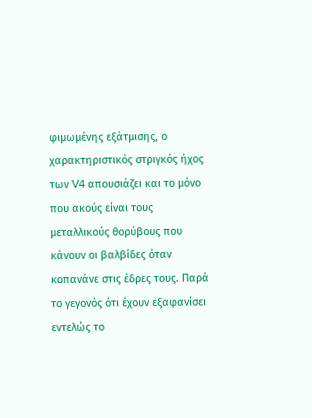φιμωμένης εξάτμισης, ο χαρακτηριστικός στριγκός ήχος των V4 απουσιάζει και το μόνο που ακούς είναι τους μεταλλικούς θορύβους που κάνουν οι βαλβίδες όταν κοπανάνε στις έδρες τους. Παρά το γεγονός ότι έχουν εξαφανίσει εντελώς το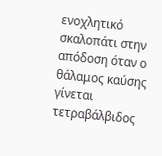ενοχλητικό σκαλοπάτι στην απόδοση όταν ο θάλαμος καύσης γίνεται τετραβάλβιδος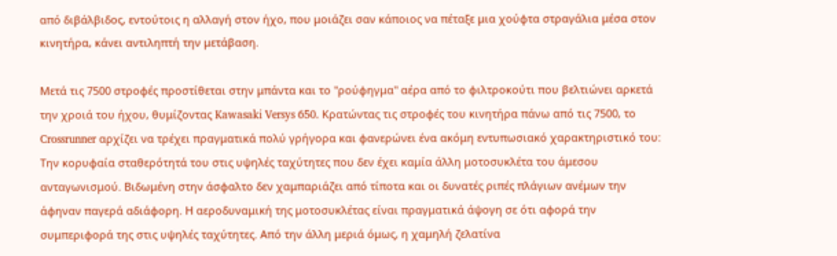από διβάλβιδος, εντούτοις η αλλαγή στον ήχο, που μοιάζει σαν κάποιος να πέταξε μια χούφτα στραγάλια μέσα στον κινητήρα, κάνει αντιληπτή την μετάβαση.

Μετά τις 7500 στροφές προστίθεται στην μπάντα και το "ρούφηγμα" αέρα από το φιλτροκούτι που βελτιώνει αρκετά την χροιά του ήχου, θυμίζοντας Kawasaki Versys 650. Κρατώντας τις στροφές του κινητήρα πάνω από τις 7500, το Crossrunner αρχίζει να τρέχει πραγματικά πολύ γρήγορα και φανερώνει ένα ακόμη εντυπωσιακό χαρακτηριστικό του: Την κορυφαία σταθερότητά του στις υψηλές ταχύτητες που δεν έχει καμία άλλη μοτοσυκλέτα του άμεσου ανταγωνισμού. Βιδωμένη στην άσφαλτο δεν χαμπαριάζει από τίποτα και οι δυνατές ριπές πλάγιων ανέμων την άφηναν παγερά αδιάφορη. Η αεροδυναμική της μοτοσυκλέτας είναι πραγματικά άψογη σε ότι αφορά την συμπεριφορά της στις υψηλές ταχύτητες. Από την άλλη μεριά όμως, η χαμηλή ζελατίνα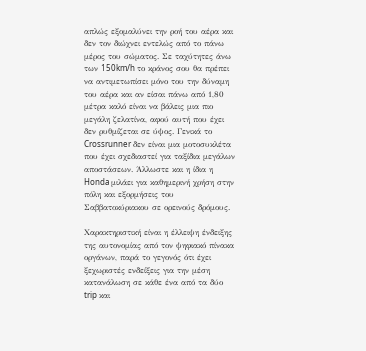απλώς εξομαλύνει την ροή του αέρα και δεν τον διώχνει εντελώς από το πάνω μέρος του σώματος. Σε ταχύτητες άνω των 150km/h το κράνος σου θα πρέπει να αντιμετωπίσει μόνο του την δύναμη του αέρα και αν είσαι πάνω από 1,80 μέτρα καλό είναι να βάλεις μια πιο μεγάλη ζελατίνα, αφού αυτή που έχει δεν ρυθμίζεται σε ύψος. Γενικά το Crossrunner δεν είναι μια μοτοσυκλέτα που έχει σχεδιαστεί για ταξίδια μεγάλων αποστάσεων. Άλλωστε και η ίδια η Honda μιλάει για καθημερινή χρήση στην πόλη και εξορμήσεις του Σαββατοκύριακου σε ορεινούς δρόμους.

Χαρακτηριστική είναι η έλλειψη ένδειξης της αυτονομίας από τον ψηφιακό πίνακα οργάνων, παρά το γεγονός ότι έχει ξεχωριστές ενδείξεις για την μέση κατανάλωση σε κάθε ένα από τα δύο trip και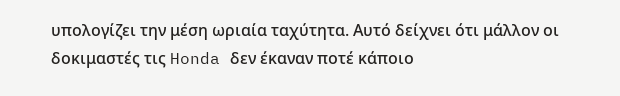υπολογίζει την μέση ωριαία ταχύτητα. Αυτό δείχνει ότι μάλλον οι δοκιμαστές τις Honda δεν έκαναν ποτέ κάποιο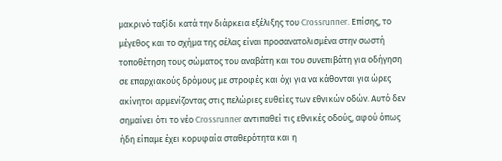μακρινό ταξίδι κατά την διάρκεια εξέλιξης του Crossrunner. Επίσης, το μέγεθος και το σχήμα της σέλας είναι προσανατολισμένα στην σωστή τοποθέτηση τους σώματος του αναβάτη και του συνεπιβάτη για οδήγηση σε επαρχιακούς δρόμους με στροφές και όχι για να κάθονται για ώρες ακίνητοι αρμενίζοντας στις πελώριες ευθείες των εθνικών οδών. Αυτό δεν σημαίνει ότι το νέο Crossrunner αντιπαθεί τις εθνικές οδούς, αφού όπως ήδη είπαμε έχει κορυφαία σταθερότητα και η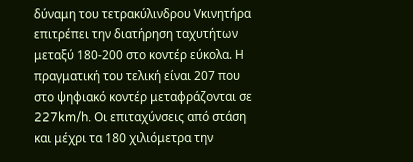δύναμη του τετρακύλινδρου Vκινητήρα επιτρέπει την διατήρηση ταχυτήτων μεταξύ 180-200 στο κοντέρ εύκολα. Η πραγματική του τελική είναι 207 που στο ψηφιακό κοντέρ μεταφράζονται σε 227km/h. Οι επιταχύνσεις από στάση και μέχρι τα 180 χιλιόμετρα την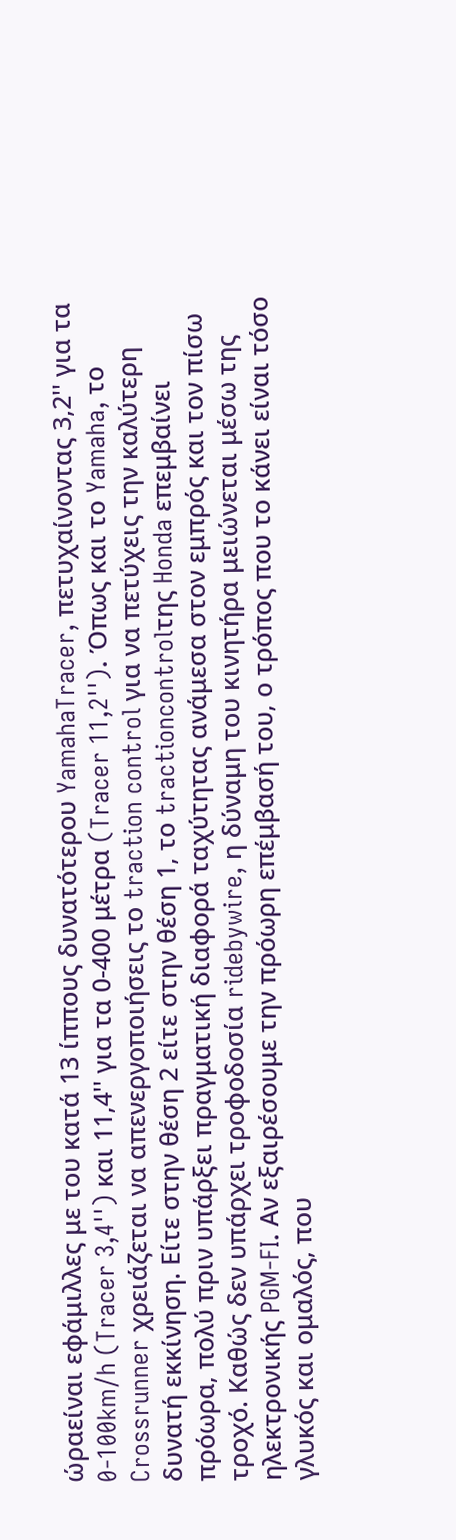ώραείναι εφάμιλλες με του κατά 13 ίππους δυνατότερου YamahaTracer, πετυχαίνοντας 3,2'' για τα 0-100km/h (Tracer 3,4'') και 11,4'' για τα 0-400 μέτρα (Tracer 11,2''). Όπως και το Yamaha, το Crossrunner χρειάζεται να απενεργοποιήσεις το traction control για να πετύχεις την καλύτερη δυνατή εκκίνηση. Είτε στην θέση 2 είτε στην θέση 1, το tractioncontrolτης Honda επεμβαίνει πρόωρα, πολύ πριν υπάρξει πραγματική διαφορά ταχύτητας ανάμεσα στον εμπρός και τον πίσω τροχό. Καθώς δεν υπάρχει τροφοδοσία ridebywire, η δύναμη του κινητήρα μειώνεται μέσω της ηλεκτρονικής PGM-FI. Αν εξαιρέσουμε την πρόωρη επέμβασή του, ο τρόπος που το κάνει είναι τόσο γλυκός και ομαλός, που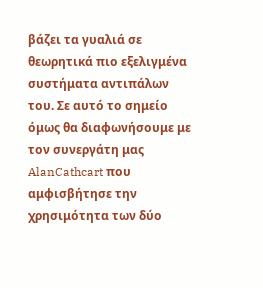βάζει τα γυαλιά σε θεωρητικά πιο εξελιγμένα συστήματα αντιπάλων του. Σε αυτό το σημείο όμως θα διαφωνήσουμε με τον συνεργάτη μας AlanCathcart που αμφισβήτησε την χρησιμότητα των δύο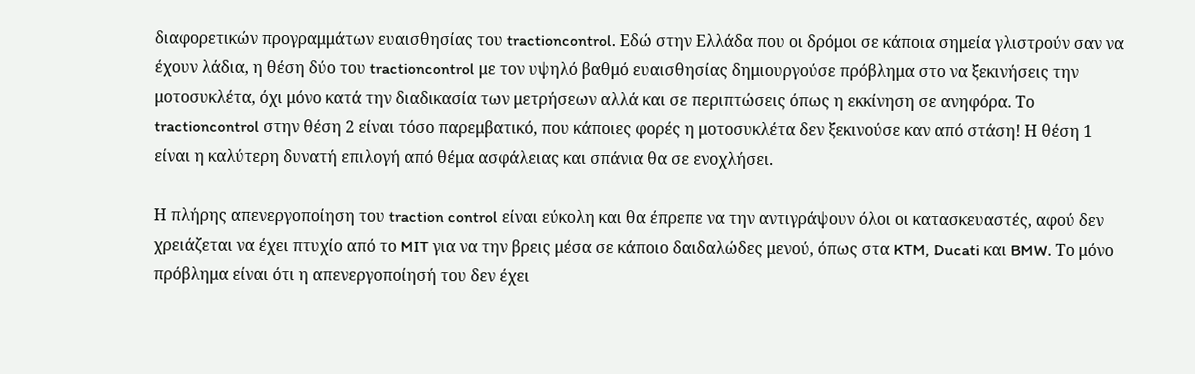διαφορετικών προγραμμάτων ευαισθησίας του tractioncontrol. Εδώ στην Ελλάδα που οι δρόμοι σε κάποια σημεία γλιστρούν σαν να έχουν λάδια, η θέση δύο του tractioncontrol με τον υψηλό βαθμό ευαισθησίας δημιουργούσε πρόβλημα στο να ξεκινήσεις την μοτοσυκλέτα, όχι μόνο κατά την διαδικασία των μετρήσεων αλλά και σε περιπτώσεις όπως η εκκίνηση σε ανηφόρα. Το tractioncontrol στην θέση 2 είναι τόσο παρεμβατικό, που κάποιες φορές η μοτοσυκλέτα δεν ξεκινούσε καν από στάση! Η θέση 1 είναι η καλύτερη δυνατή επιλογή από θέμα ασφάλειας και σπάνια θα σε ενοχλήσει.

Η πλήρης απενεργοποίηση του traction control είναι εύκολη και θα έπρεπε να την αντιγράψουν όλοι οι κατασκευαστές, αφού δεν χρειάζεται να έχει πτυχίο από το MIT για να την βρεις μέσα σε κάποιο δαιδαλώδες μενού, όπως στα KTM, Ducati και BMW. Το μόνο πρόβλημα είναι ότι η απενεργοποίησή του δεν έχει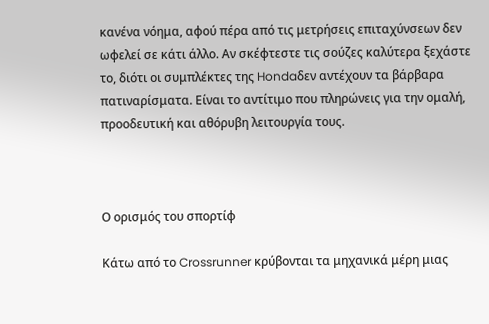κανένα νόημα, αφού πέρα από τις μετρήσεις επιταχύνσεων δεν ωφελεί σε κάτι άλλο. Αν σκέφτεστε τις σούζες καλύτερα ξεχάστε το, διότι οι συμπλέκτες της Hondaδεν αντέχουν τα βάρβαρα πατιναρίσματα. Είναι το αντίτιμο που πληρώνεις για την ομαλή, προοδευτική και αθόρυβη λειτουργία τους.



Ο ορισμός του σπορτίφ

Κάτω από το Crossrunner κρύβονται τα μηχανικά μέρη μιας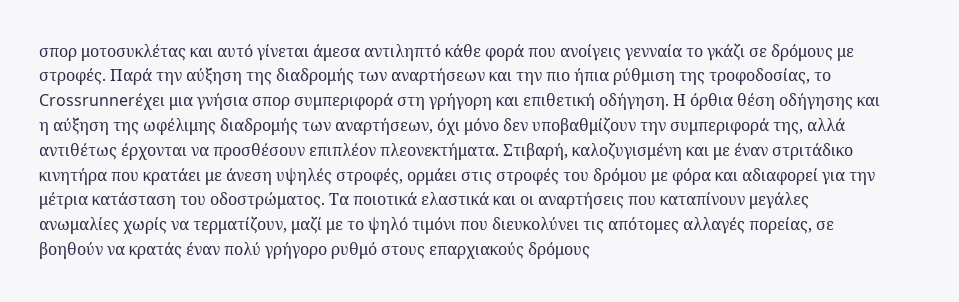σπορ μοτοσυκλέτας και αυτό γίνεται άμεσα αντιληπτό κάθε φορά που ανοίγεις γενναία το γκάζι σε δρόμους με στροφές. Παρά την αύξηση της διαδρομής των αναρτήσεων και την πιο ήπια ρύθμιση της τροφοδοσίας, το Crossrunnerέχει μια γνήσια σπορ συμπεριφορά στη γρήγορη και επιθετική οδήγηση. Η όρθια θέση οδήγησης και η αύξηση της ωφέλιμης διαδρομής των αναρτήσεων, όχι μόνο δεν υποβαθμίζουν την συμπεριφορά της, αλλά αντιθέτως έρχονται να προσθέσουν επιπλέον πλεονεκτήματα. Στιβαρή, καλοζυγισμένη και με έναν στριτάδικο κινητήρα που κρατάει με άνεση υψηλές στροφές, ορμάει στις στροφές του δρόμου με φόρα και αδιαφορεί για την μέτρια κατάσταση του οδοστρώματος. Τα ποιοτικά ελαστικά και οι αναρτήσεις που καταπίνουν μεγάλες ανωμαλίες χωρίς να τερματίζουν, μαζί με το ψηλό τιμόνι που διευκολύνει τις απότομες αλλαγές πορείας, σε βοηθούν να κρατάς έναν πολύ γρήγορο ρυθμό στους επαρχιακούς δρόμους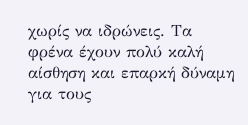χωρίς να ιδρώνεις. Τα φρένα έχουν πολύ καλή αίσθηση και επαρκή δύναμη για τους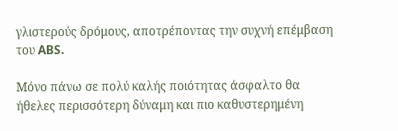γλιστερούς δρόμους, αποτρέποντας την συχνή επέμβαση του ABS.

Μόνο πάνω σε πολύ καλής ποιότητας άσφαλτο θα ήθελες περισσότερη δύναμη και πιο καθυστερημένη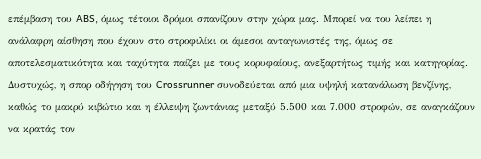επέμβαση του ABS, όμως τέτοιοι δρόμοι σπανίζουν στην χώρα μας. Μπορεί να του λείπει η ανάλαφρη αίσθηση που έχουν στο στροφιλίκι οι άμεσοι ανταγωνιστές της, όμως σε αποτελεσματικότητα και ταχύτητα παίζει με τους κορυφαίους, ανεξαρτήτως τιμής και κατηγορίας. Δυστυχώς, η σπορ οδήγηση του Crossrunner συνοδεύεται από μια υψηλή κατανάλωση βενζίνης, καθώς το μακρύ κιβώτιο και η έλλειψη ζωντάνιας μεταξύ 5.500 και 7.000 στροφών, σε αναγκάζουν να κρατάς τον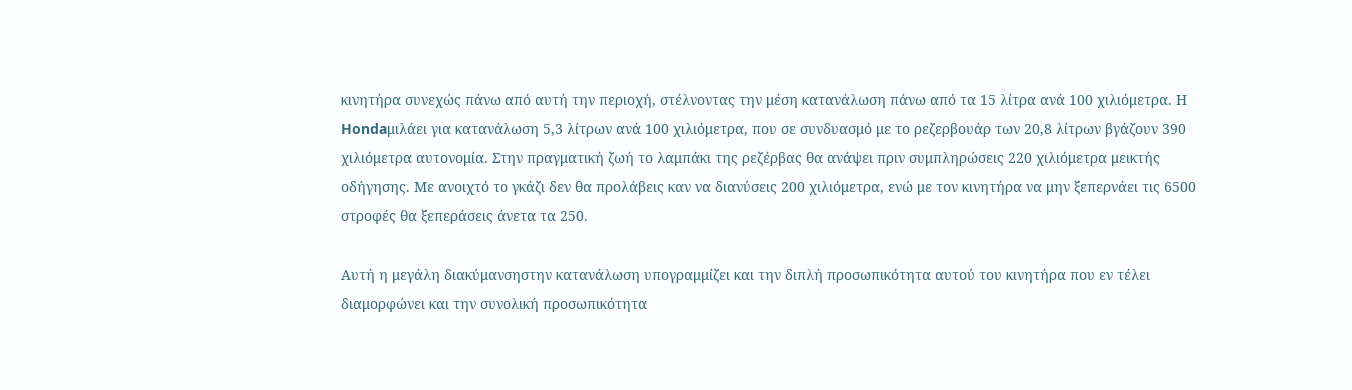κινητήρα συνεχώς πάνω από αυτή την περιοχή, στέλνοντας την μέση κατανάλωση πάνω από τα 15 λίτρα ανά 100 χιλιόμετρα. Η Hondaμιλάει για κατανάλωση 5,3 λίτρων ανά 100 χιλιόμετρα, που σε συνδυασμό με το ρεζερβουάρ των 20,8 λίτρων βγάζουν 390 χιλιόμετρα αυτονομία. Στην πραγματική ζωή το λαμπάκι της ρεζέρβας θα ανάψει πριν συμπληρώσεις 220 χιλιόμετρα μεικτής οδήγησης. Με ανοιχτό το γκάζι δεν θα προλάβεις καν να διανύσεις 200 χιλιόμετρα, ενώ με τον κινητήρα να μην ξεπερνάει τις 6500 στροφές θα ξεπεράσεις άνετα τα 250.

Αυτή η μεγάλη διακύμανσηστην κατανάλωση υπογραμμίζει και την διπλή προσωπικότητα αυτού του κινητήρα που εν τέλει διαμορφώνει και την συνολική προσωπικότητα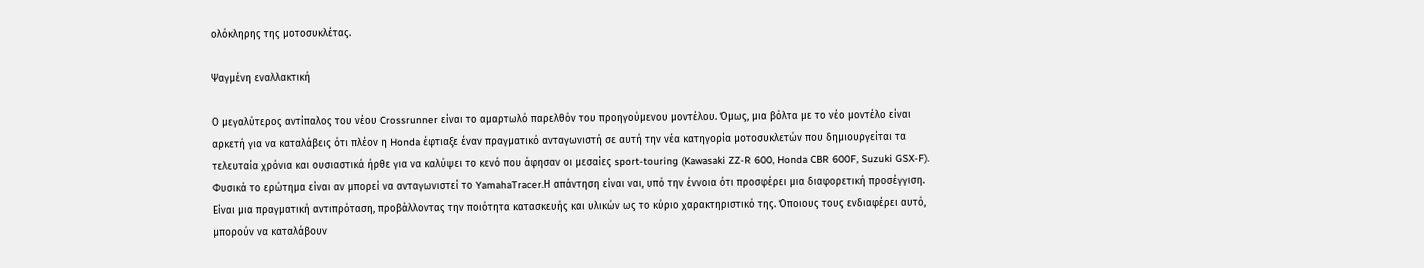ολόκληρης της μοτοσυκλέτας.

Ψαγμένη εναλλακτική

Ο μεγαλύτερος αντίπαλος του νέου Crossrunner είναι το αμαρτωλό παρελθόν του προηγούμενου μοντέλου. Όμως, μια βόλτα με το νέο μοντέλο είναι αρκετή για να καταλάβεις ότι πλέον η Honda έφτιαξε έναν πραγματικό ανταγωνιστή σε αυτή την νέα κατηγορία μοτοσυκλετών που δημιουργείται τα τελευταία χρόνια και ουσιαστικά ήρθε για να καλύψει το κενό που άφησαν οι μεσαίες sport-touring (Kawasaki ZZ-R 600, Honda CBR 600F, Suzuki GSX-F). Φυσικά το ερώτημα είναι αν μπορεί να ανταγωνιστεί το YamahaTracer.Η απάντηση είναι ναι, υπό την έννοια ότι προσφέρει μια διαφορετική προσέγγιση. Είναι μια πραγματική αντιπρόταση, προβάλλοντας την ποιότητα κατασκευής και υλικών ως το κύριο χαρακτηριστικό της. Όποιους τους ενδιαφέρει αυτό, μπορούν να καταλάβουν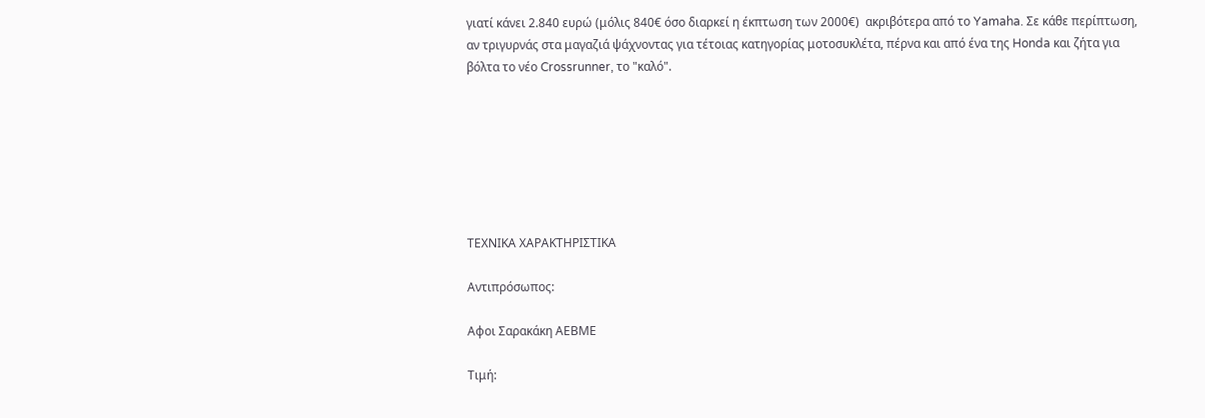γιατί κάνει 2.840 ευρώ (μόλις 840€ όσο διαρκεί η έκπτωση των 2000€)  ακριβότερα από το Yamaha. Σε κάθε περίπτωση, αν τριγυρνάς στα μαγαζιά ψάχνοντας για τέτοιας κατηγορίας μοτοσυκλέτα, πέρνα και από ένα της Honda και ζήτα για βόλτα το νέο Crossrunner, το "καλό".







ΤΕΧΝΙΚΑ ΧΑΡΑΚΤΗΡΙΣΤΙΚΑ

Αντιπρόσωπος:

Αφοι Σαρακάκη ΑΕΒΜΕ

Τιμή: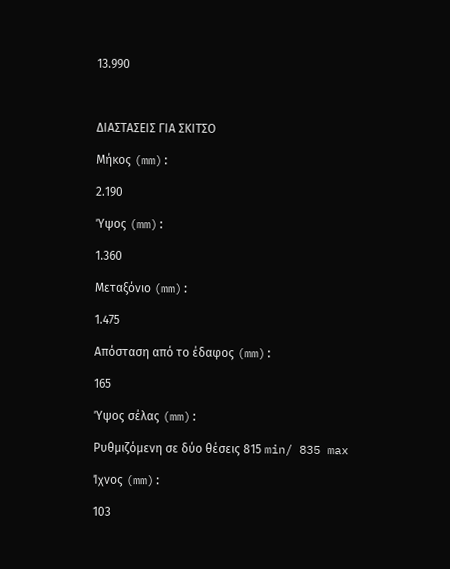13.990



ΔΙΑΣΤΑΣΕΙΣ ΓΙΑ ΣΚΙΤΣΟ

Μήκος (mm):

2.190

Ύψος (mm):

1.360

Μεταξόνιο (mm):

1.475

Απόσταση από το έδαφος (mm):

165

Ύψος σέλας (mm):

Ρυθμιζόμενη σε δύο θέσεις 815 min/ 835 max

Ίχνος (mm):

103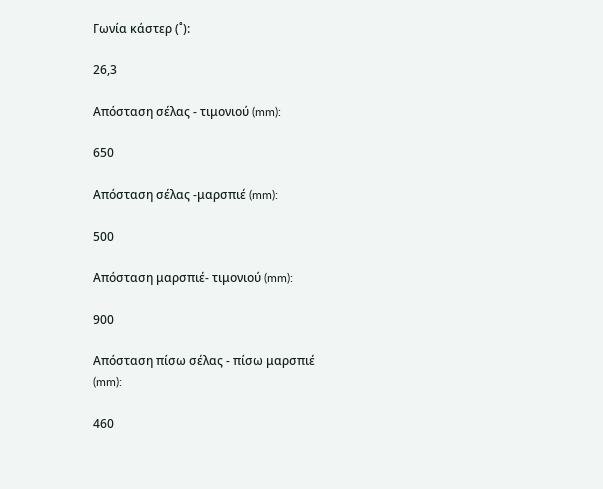Γωνία κάστερ (˚):

26,3

Απόσταση σέλας - τιμονιού (mm):

650

Απόσταση σέλας -μαρσπιέ (mm):

500

Απόσταση μαρσπιέ- τιμονιού (mm):

900

Απόσταση πίσω σέλας - πίσω μαρσπιέ (mm):

460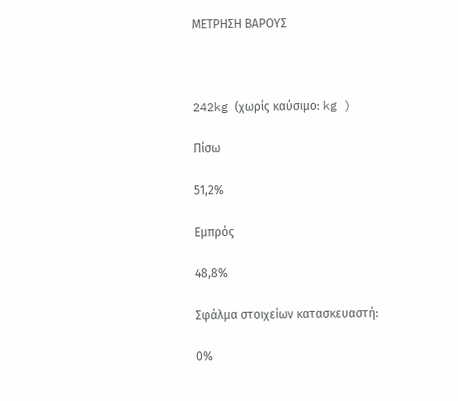ΜΕΤΡΗΣΗ ΒΑΡΟΥΣ



242kg (χωρίς καύσιμο: kg )

Πίσω

51,2%

Εμπρός

48,8%

Σφάλμα στοιχείων κατασκευαστή:

0%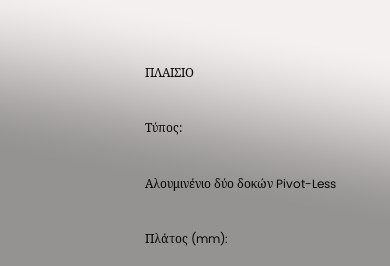ΠΛΑΙΣΙΟ

Τύπος:

Αλουμινένιο δύο δοκών Pivot-Less

Πλάτος (mm):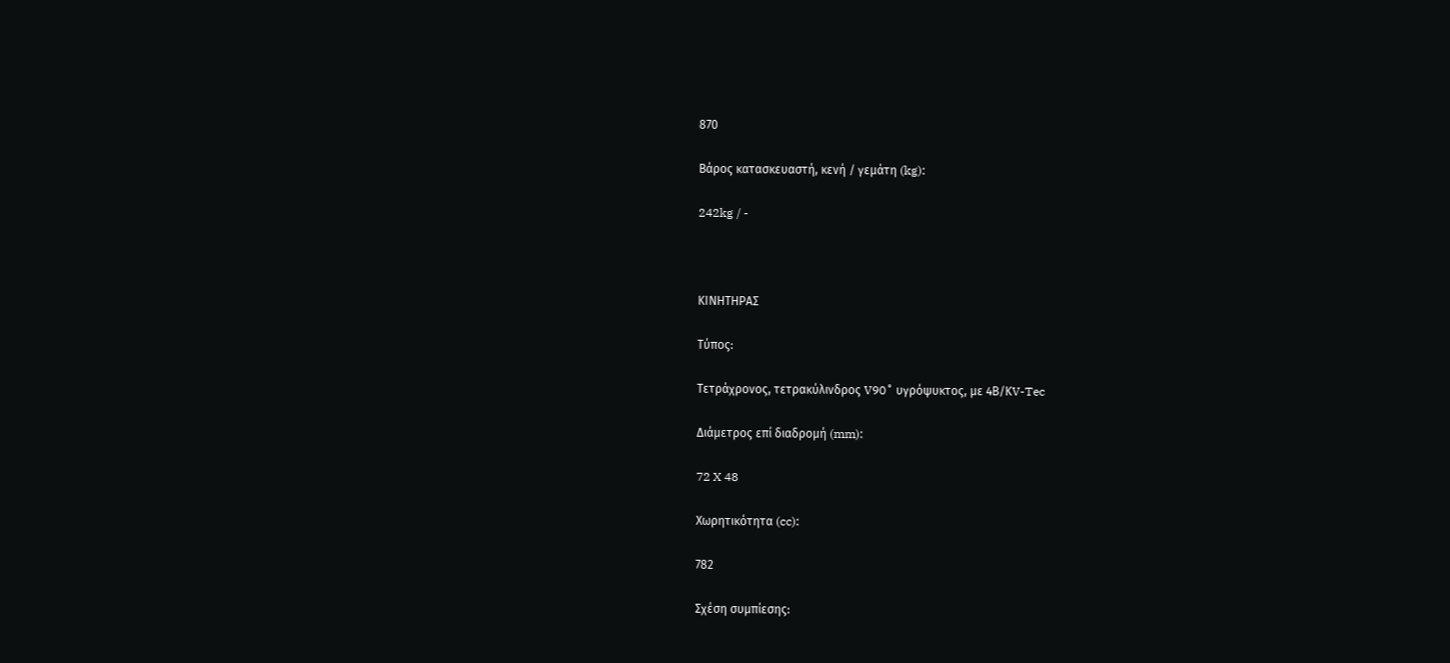870

Βάρος κατασκευαστή, κενή / γεμάτη (kg):

242kg / -



ΚΙΝΗΤΗΡΑΣ

Τύπος:

Τετράχρονος, τετρακύλινδρος V90˚ υγρόψυκτος, με 4Β/ΚV-Tec

Διάμετρος επί διαδρομή (mm):

72 X 48

Χωρητικότητα (cc):

782

Σχέση συμπίεσης: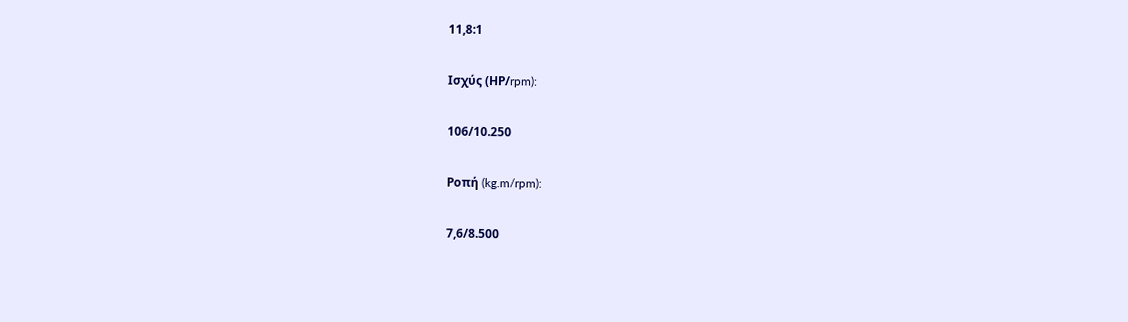11,8:1

Ισχύς (ΗΡ/rpm):

106/10.250

Ροπή (kg.m/rpm):

7,6/8.500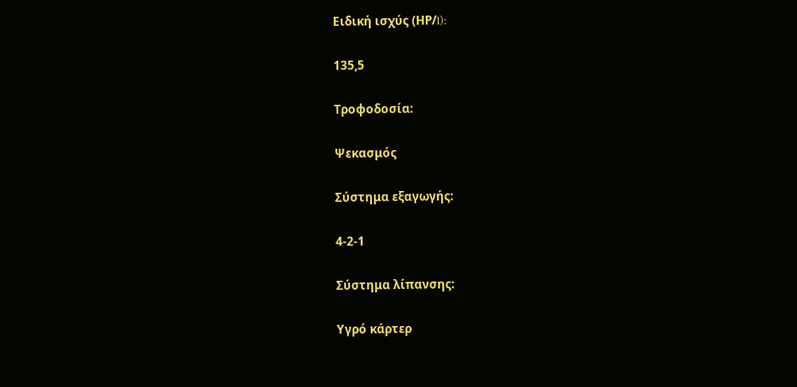Ειδική ισχύς (ΗΡ/l):

135,5

Τροφοδοσία:

Ψεκασμός

Σύστημα εξαγωγής:

4-2-1

Σύστημα λίπανσης:

Υγρό κάρτερ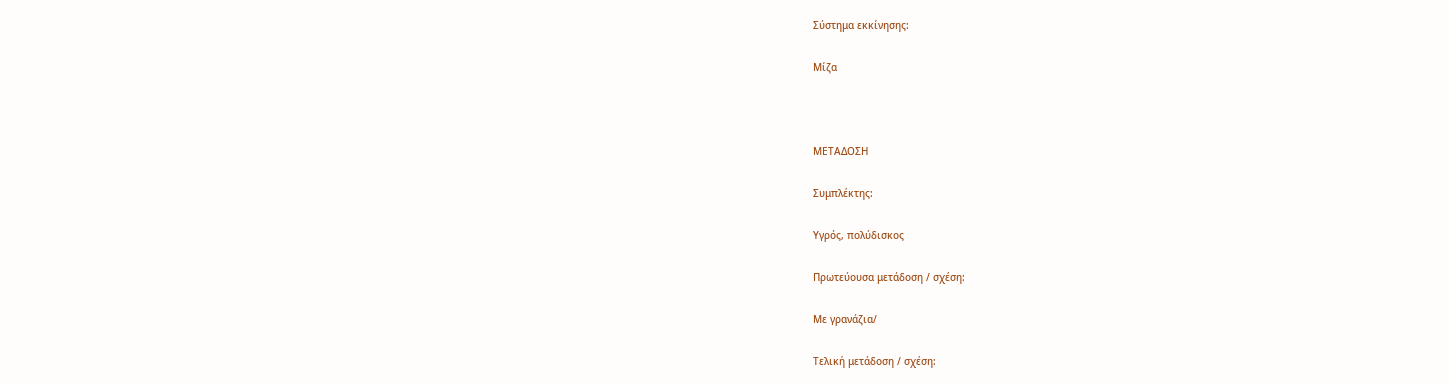Σύστημα εκκίνησης:

Μίζα



ΜΕΤΑΔΟΣΗ

Συμπλέκτης:

Υγρός, πολύδισκος

Πρωτεύουσα μετάδοση / σχέση:

Με γρανάζια/

Τελική μετάδοση / σχέση: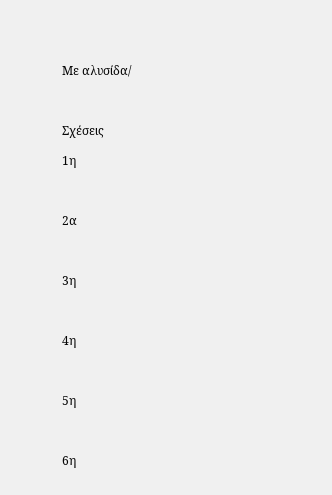Με αλυσίδα/



Σχέσεις

1η



2α



3η



4η



5η



6η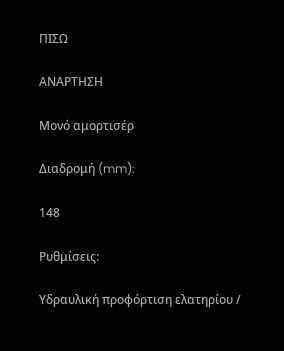ΠΙΣΩ

ΑΝΑΡΤΗΣΗ

Μονό αμορτισέρ

Διαδρομή (mm):

148

Ρυθμίσεις:

Υδραυλική προφόρτιση ελατηρίου /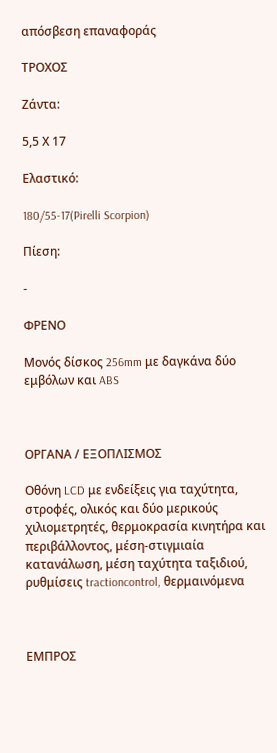απόσβεση επαναφοράς

ΤΡΟΧΟΣ

Ζάντα:

5,5 Χ 17

Ελαστικό:

180/55-17(Pirelli Scorpion)

Πίεση:

-

ΦΡΕΝΟ

Μονός δίσκος 256mm με δαγκάνα δύο εμβόλων και ABS



ΟΡΓΑΝΑ / ΕΞΟΠΛΙΣΜΟΣ

Οθόνη LCD με ενδείξεις για ταχύτητα, στροφές, ολικός και δύο μερικούς χιλιομετρητές, θερμοκρασία κινητήρα και περιβάλλοντος, μέση-στιγμιαία κατανάλωση, μέση ταχύτητα ταξιδιού, ρυθμίσεις tractioncontrol, θερμαινόμενα



ΕΜΠΡΟΣ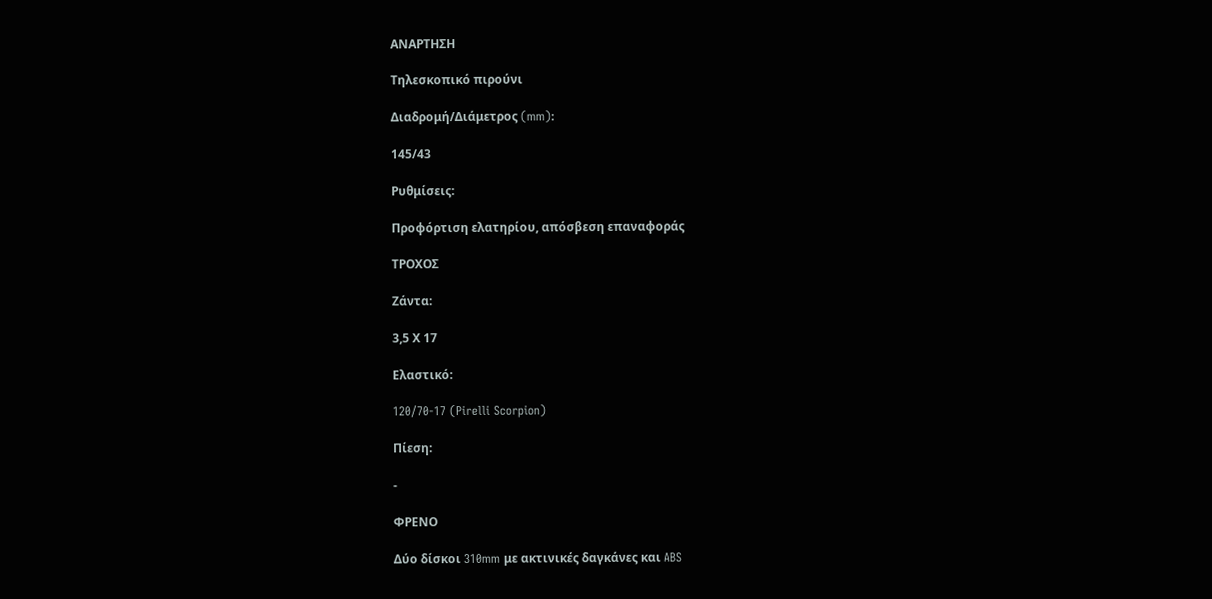ΑΝΑΡΤΗΣΗ

Τηλεσκοπικό πιρούνι

Διαδρομή/Διάμετρος (mm):

145/43

Ρυθμίσεις:

Προφόρτιση ελατηρίου, απόσβεση επαναφοράς

ΤΡΟΧΟΣ

Ζάντα:

3,5 Χ 17

Ελαστικό:

120/70-17 (Pirelli Scorpion)

Πίεση:

-

ΦΡΕΝΟ

Δύο δίσκοι 310mm με ακτινικές δαγκάνες και ABS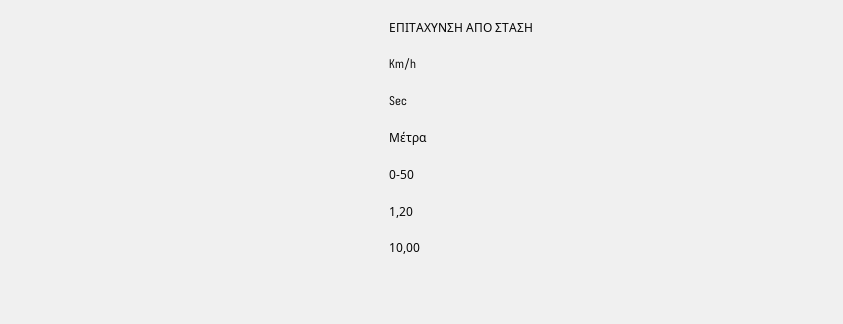ΕΠΙΤΑΧΥΝΣΗ ΑΠΟ ΣΤΑΣΗ

Km/h

Sec

Μέτρα

0-50

1,20

10,00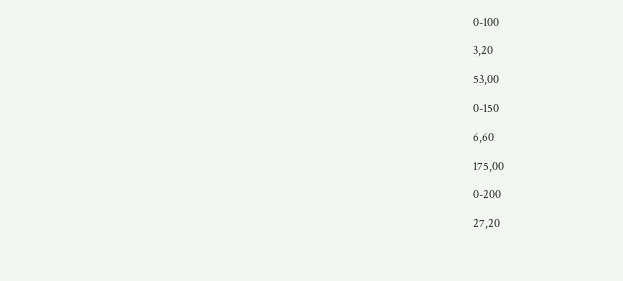0-100

3,20

53,00

0-150

6,60

175,00

0-200

27,20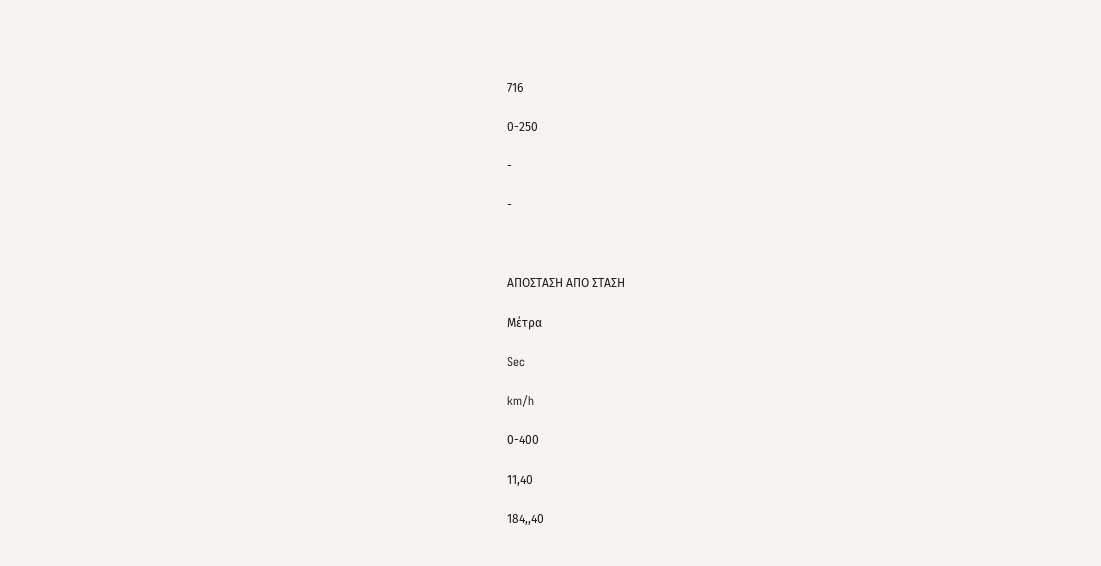716

0-250

-

-



ΑΠΟΣΤΑΣΗ ΑΠΟ ΣΤΑΣΗ

Μέτρα

Sec

km/h

0-400

11,40

184,,40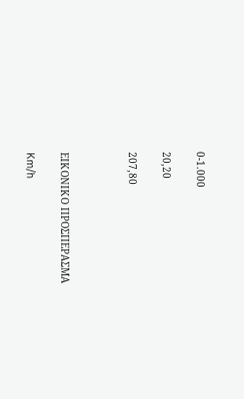0-1.000

20,20

207,80



ΕΙΚΟΝΙΚΟ ΠΡΟΣΠΕΡΑΣΜΑ

Km/h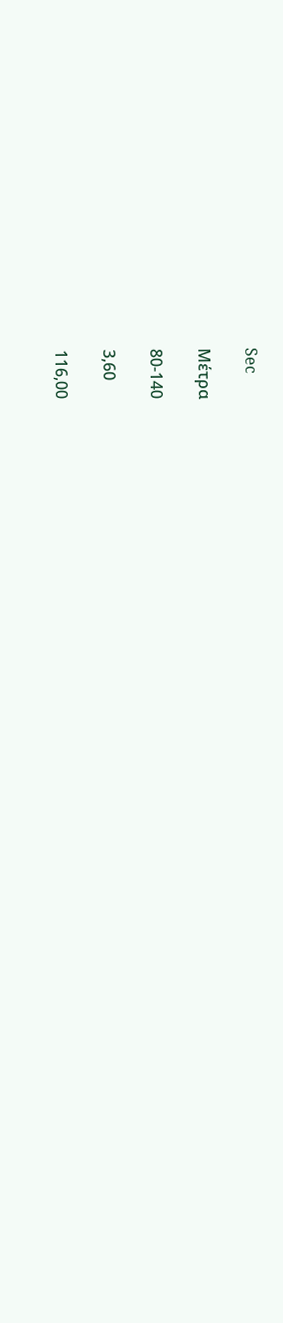Sec

Μέτρα

80-140

3,60

116,00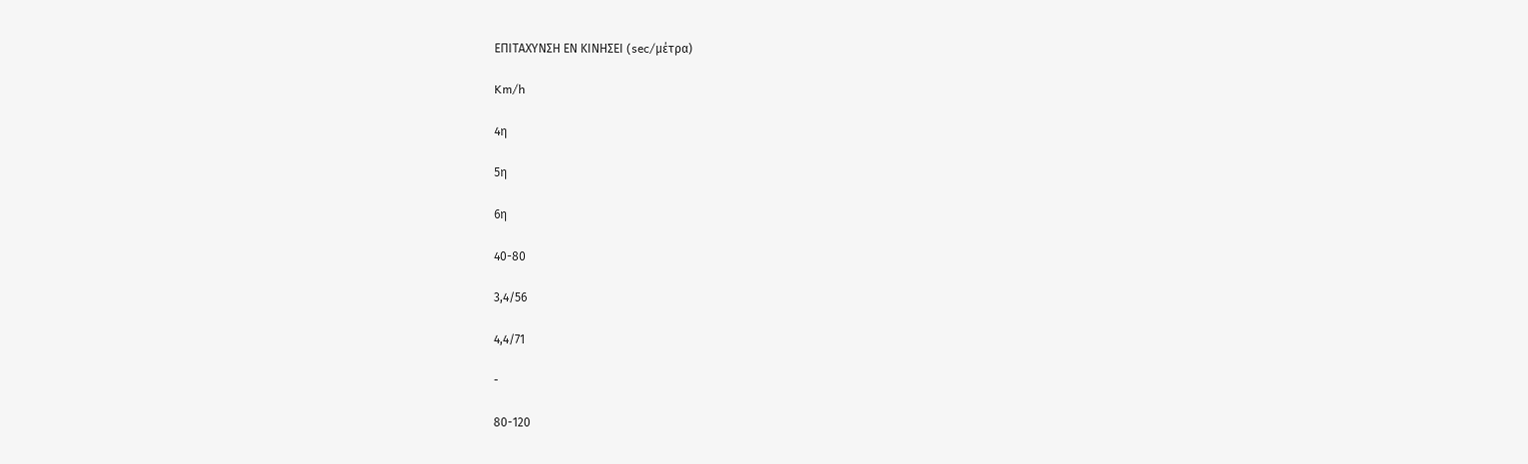ΕΠΙΤΑΧΥΝΣΗ ΕΝ ΚΙΝΗΣΕΙ (sec/μέτρα)

Km/h

4η

5η

6η

40-80

3,4/56

4,4/71

-

80-120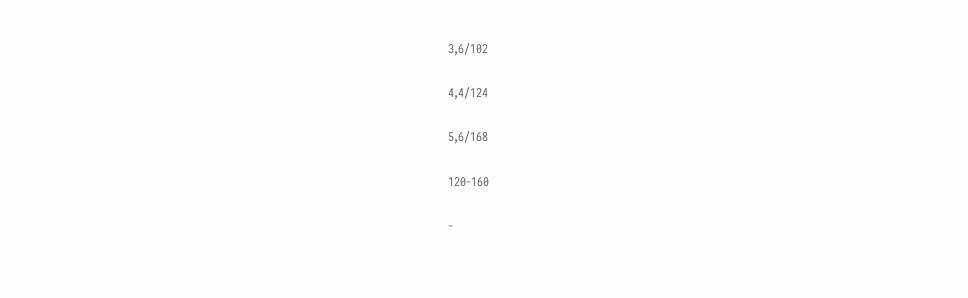3,6/102

4,4/124

5,6/168

120-160

-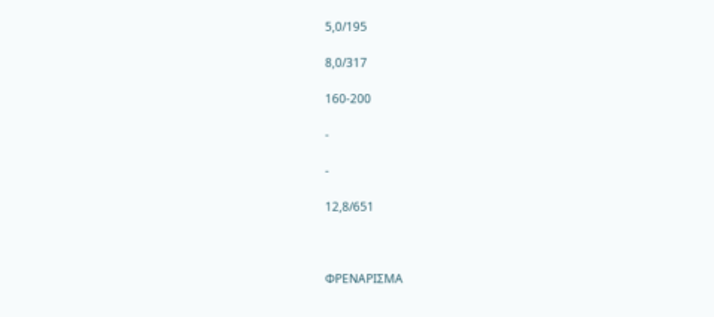5,0/195

8,0/317

160-200

-

-

12,8/651



ΦΡΕΝΑΡΙΣΜΑ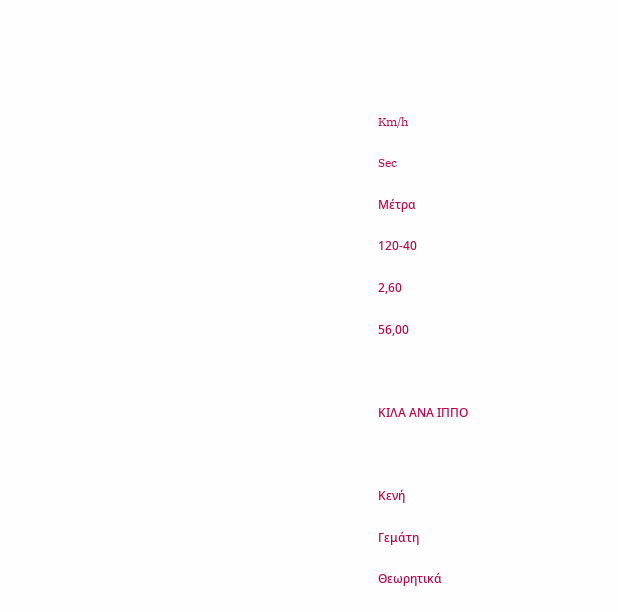Km/h

Sec

Μέτρα

120-40

2,60

56,00



ΚΙΛΑ ΑΝΑ ΙΠΠΟ



Κενή

Γεμάτη

Θεωρητικά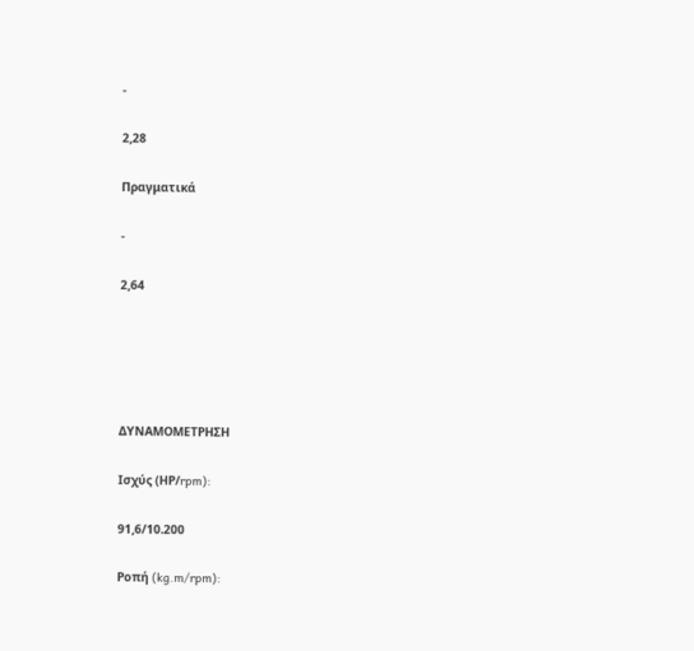-

2,28

Πραγματικά

-

2,64





ΔΥΝΑΜΟΜΕΤΡΗΣΗ

Ισχύς (ΗΡ/rpm):

91,6/10.200

Ροπή (kg.m/rpm):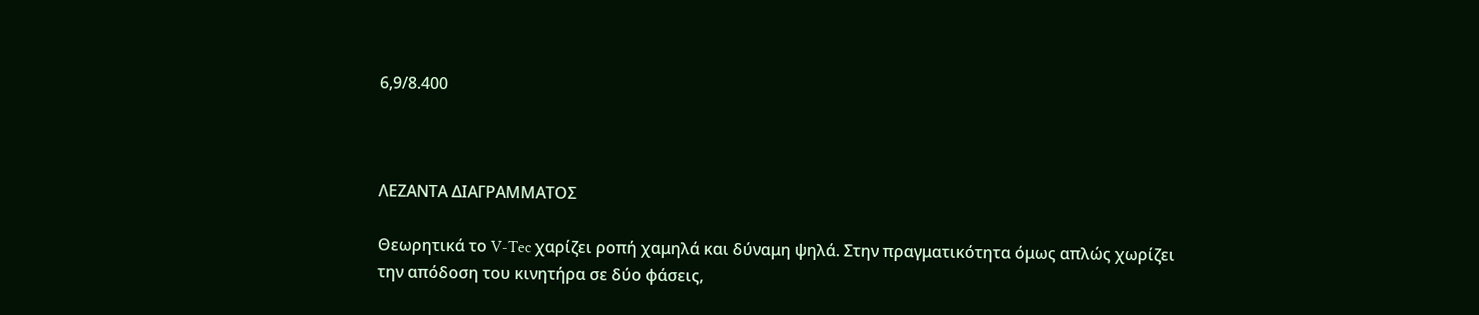6,9/8.400



ΛΕΖΑΝΤΑ ΔΙΑΓΡΑΜΜΑΤΟΣ

Θεωρητικά το V-Tec χαρίζει ροπή χαμηλά και δύναμη ψηλά. Στην πραγματικότητα όμως απλώς χωρίζει την απόδοση του κινητήρα σε δύο φάσεις,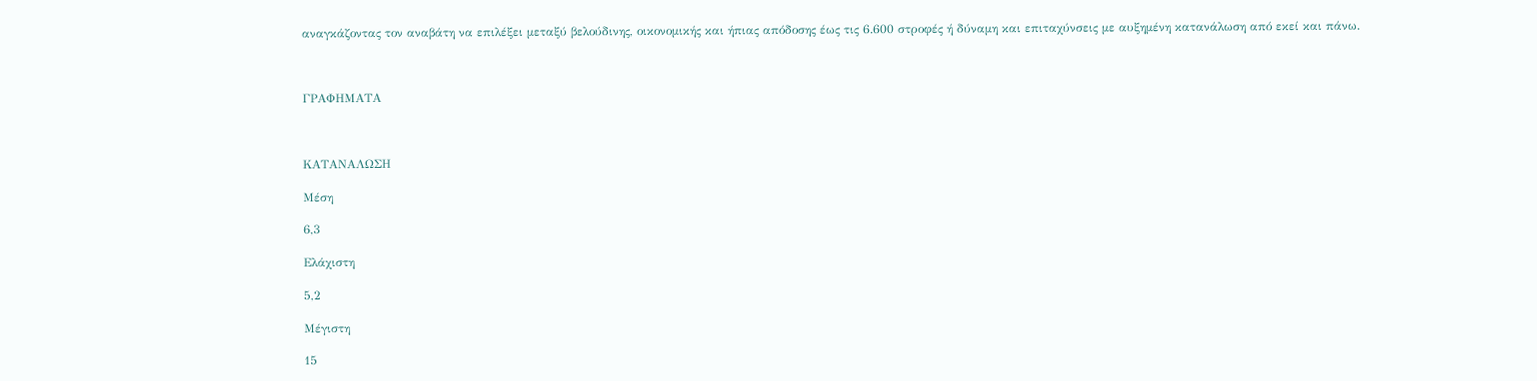αναγκάζοντας τον αναβάτη να επιλέξει μεταξύ βελούδινης, οικονομικής και ήπιας απόδοσης έως τις 6.600 στροφές ή δύναμη και επιταχύνσεις με αυξημένη κατανάλωση από εκεί και πάνω.



ΓΡΑΦΗΜΑΤΑ



ΚΑΤΑΝΑΛΩΣΗ

Μέση

6,3

Ελάχιστη

5,2

Μέγιστη

15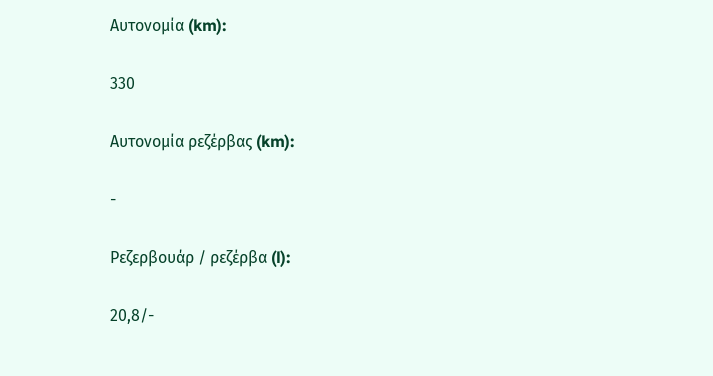Αυτονομία (km):

330

Αυτονομία ρεζέρβας (km):

-

Ρεζερβουάρ / ρεζέρβα (l):

20,8/-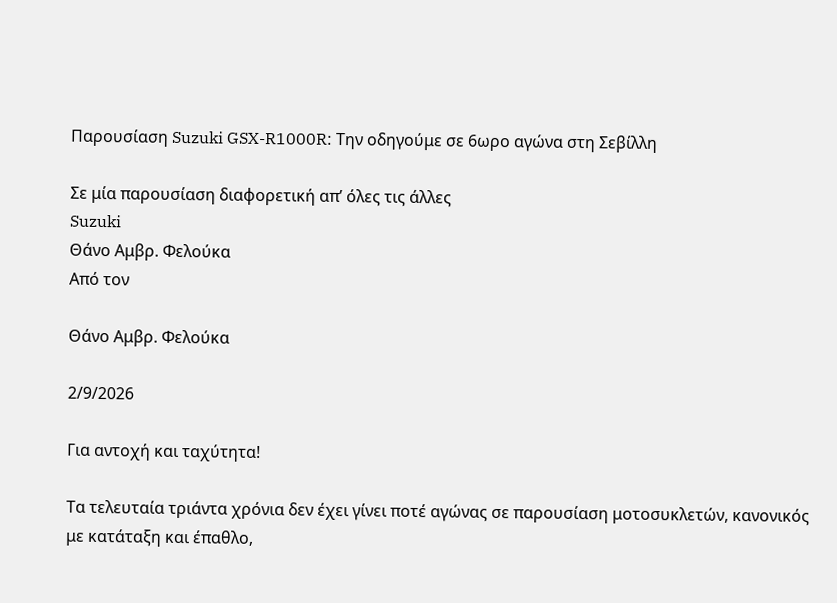Παρουσίαση Suzuki GSX-R1000R: Την οδηγούμε σε 6ωρο αγώνα στη Σεβίλλη

Σε μία παρουσίαση διαφορετική απ’ όλες τις άλλες
Suzuki
Θάνο Αμβρ. Φελούκα
Από τον

Θάνο Αμβρ. Φελούκα

2/9/2026

Για αντοχή και ταχύτητα!

Τα τελευταία τριάντα χρόνια δεν έχει γίνει ποτέ αγώνας σε παρουσίαση μοτοσυκλετών, κανονικός με κατάταξη και έπαθλο,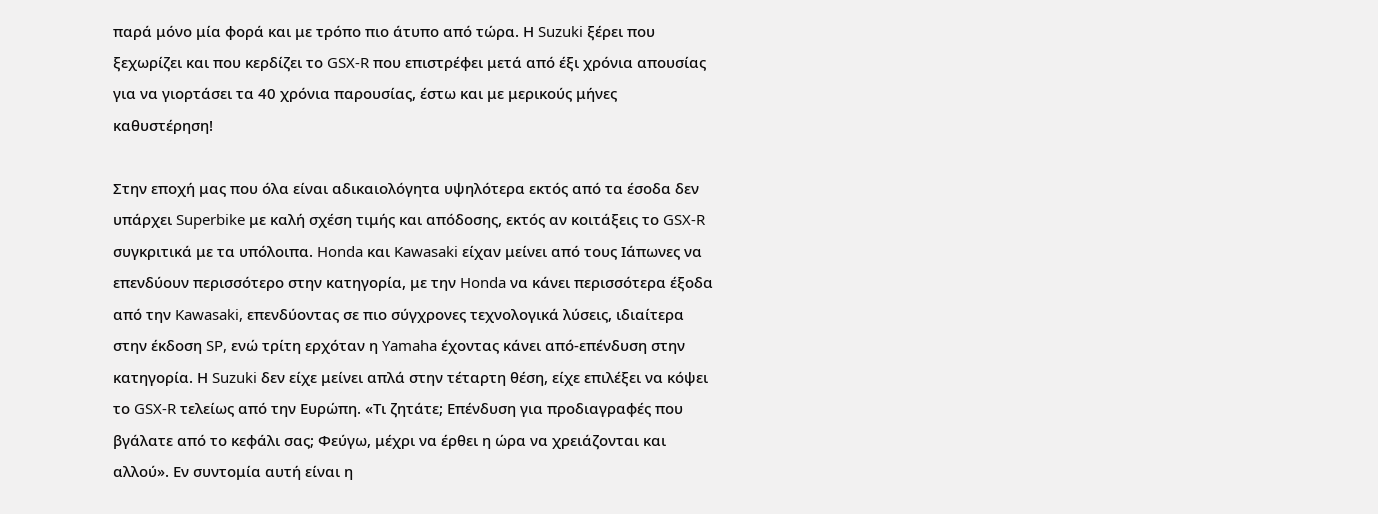παρά μόνο μία φορά και με τρόπο πιο άτυπο από τώρα. Η Suzuki ξέρει που ξεχωρίζει και που κερδίζει το GSX-R που επιστρέφει μετά από έξι χρόνια απουσίας για να γιορτάσει τα 40 χρόνια παρουσίας, έστω και με μερικούς μήνες καθυστέρηση!

Στην εποχή μας που όλα είναι αδικαιολόγητα υψηλότερα εκτός από τα έσοδα δεν υπάρχει Superbike με καλή σχέση τιμής και απόδοσης, εκτός αν κοιτάξεις το GSX-R συγκριτικά με τα υπόλοιπα. Honda και Kawasaki είχαν μείνει από τους Ιάπωνες να επενδύουν περισσότερο στην κατηγορία, με την Honda να κάνει περισσότερα έξοδα από την Kawasaki, επενδύοντας σε πιο σύγχρονες τεχνολογικά λύσεις, ιδιαίτερα στην έκδοση SP, ενώ τρίτη ερχόταν η Yamaha έχοντας κάνει από-επένδυση στην κατηγορία. Η Suzuki δεν είχε μείνει απλά στην τέταρτη θέση, είχε επιλέξει να κόψει το GSX-R τελείως από την Ευρώπη. «Τι ζητάτε; Επένδυση για προδιαγραφές που βγάλατε από το κεφάλι σας; Φεύγω, μέχρι να έρθει η ώρα να χρειάζονται και αλλού». Εν συντομία αυτή είναι η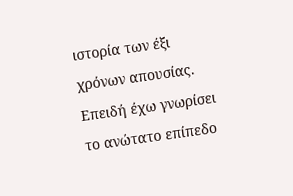ιστορία των έξι χρόνων απουσίας. Επειδή έχω γνωρίσει το ανώτατο επίπεδο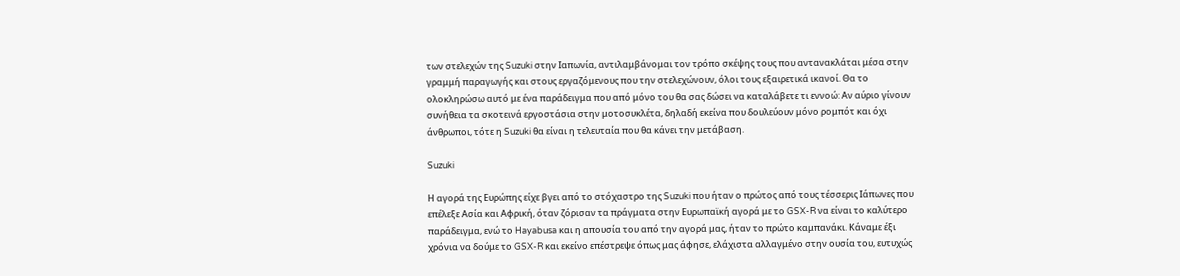των στελεχών της Suzuki στην Ιαπωνία, αντιλαμβάνομαι τον τρόπο σκέψης τους που αντανακλάται μέσα στην γραμμή παραγωγής και στους εργαζόμενους που την στελεχώνουν, όλοι τους εξαιρετικά ικανοί. Θα το ολοκληρώσω αυτό με ένα παράδειγμα που από μόνο του θα σας δώσει να καταλάβετε τι εννοώ: Αν αύριο γίνουν συνήθεια τα σκοτεινά εργοστάσια στην μοτοσυκλέτα, δηλαδή εκείνα που δουλεύουν μόνο ρομπότ και όχι άνθρωποι, τότε η Suzuki θα είναι η τελευταία που θα κάνει την μετάβαση.

Suzuki

Η αγορά της Ευρώπης είχε βγει από το στόχαστρο της Suzuki που ήταν ο πρώτος από τους τέσσερις Ιάπωνες που επέλεξε Ασία και Αφρική, όταν ζόρισαν τα πράγματα στην Ευρωπαϊκή αγορά με το GSX-R να είναι το καλύτερο παράδειγμα, ενώ το Hayabusa και η απουσία του από την αγορά μας, ήταν το πρώτο καμπανάκι. Κάναμε έξι χρόνια να δούμε το GSX-R και εκείνο επέστρεψε όπως μας άφησε, ελάχιστα αλλαγμένο στην ουσία του, ευτυχώς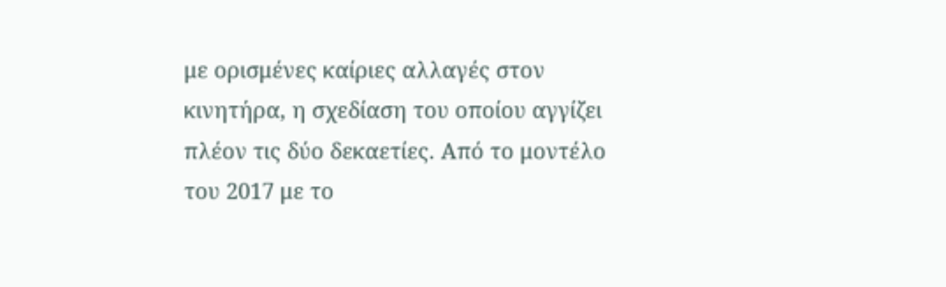με ορισμένες καίριες αλλαγές στον κινητήρα, η σχεδίαση του οποίου αγγίζει πλέον τις δύο δεκαετίες. Από το μοντέλο του 2017 με το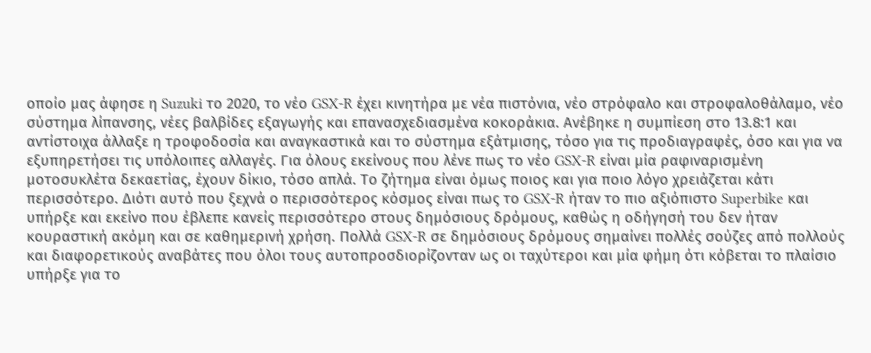οποίο μας άφησε η Suzuki το 2020, το νέο GSX-R έχει κινητήρα με νέα πιστόνια, νέο στρόφαλο και στροφαλοθάλαμο, νέο σύστημα λίπανσης, νέες βαλβίδες εξαγωγής και επανασχεδιασμένα κοκοράκια. Ανέβηκε η συμπίεση στο 13.8:1 και αντίστοιχα άλλαξε η τροφοδοσία και αναγκαστικά και το σύστημα εξάτμισης, τόσο για τις προδιαγραφές, όσο και για να εξυπηρετήσει τις υπόλοιπες αλλαγές. Για όλους εκείνους που λένε πως το νέο GSX-R είναι μία ραφιναρισμένη μοτοσυκλέτα δεκαετίας, έχουν δίκιο, τόσο απλά. Το ζήτημα είναι όμως ποιος και για ποιο λόγο χρειάζεται κάτι περισσότερο. Διότι αυτό που ξεχνά ο περισσότερος κόσμος είναι πως το GSX-R ήταν το πιο αξιόπιστο Superbike και υπήρξε και εκείνο που έβλεπε κανείς περισσότερο στους δημόσιους δρόμους, καθώς η οδήγησή του δεν ήταν κουραστική ακόμη και σε καθημερινή χρήση. Πολλά GSX-R σε δημόσιους δρόμους σημαίνει πολλές σούζες από πολλούς και διαφορετικούς αναβάτες που όλοι τους αυτοπροσδιορίζονταν ως οι ταχύτεροι και μία φήμη ότι κόβεται το πλαίσιο υπήρξε για το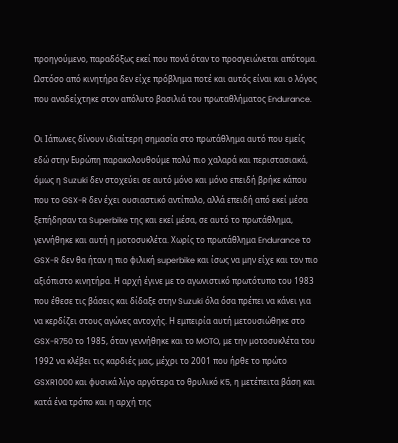προηγούμενο, παραδόξως εκεί που πονά όταν το προσγειώνεται απότομα. Ωστόσο από κινητήρα δεν είχε πρόβλημα ποτέ και αυτός είναι και ο λόγος που αναδείχτηκε στον απόλυτο βασιλιά του πρωταθλήματος Endurance.

Οι Ιάπωνες δίνουν ιδιαίτερη σημασία στο πρωτάθλημα αυτό που εμείς εδώ στην Ευρώπη παρακολουθούμε πολύ πιο χαλαρά και περιστασιακά, όμως η Suzuki δεν στοχεύει σε αυτό μόνο και μόνο επειδή βρήκε κάπου που το GSX-R δεν έχει ουσιαστικό αντίπαλο, αλλά επειδή από εκεί μέσα ξεπήδησαν τα Superbike της και εκεί μέσα, σε αυτό το πρωτάθλημα, γεννήθηκε και αυτή η μοτοσυκλέτα. Χωρίς το πρωτάθλημα Endurance το GSX-R δεν θα ήταν η πιο φιλική superbike και ίσως να μην είχε και τον πιο αξιόπιστο κινητήρα. Η αρχή έγινε με το αγωνιστικό πρωτότυπο του 1983 που έθεσε τις βάσεις και δίδαξε στην Suzuki όλα όσα πρέπει να κάνει για να κερδίζει στους αγώνες αντοχής. Η εμπειρία αυτή μετουσιώθηκε στο GSX-R750 το 1985, όταν γεννήθηκε και το MOTO, με την μοτοσυκλέτα του 1992 να κλέβει τις καρδιές μας, μέχρι το 2001 που ήρθε το πρώτο GSXR1000 και φυσικά λίγο αργότερα το θρυλικό K5, η μετέπειτα βάση και κατά ένα τρόπο και η αρχή της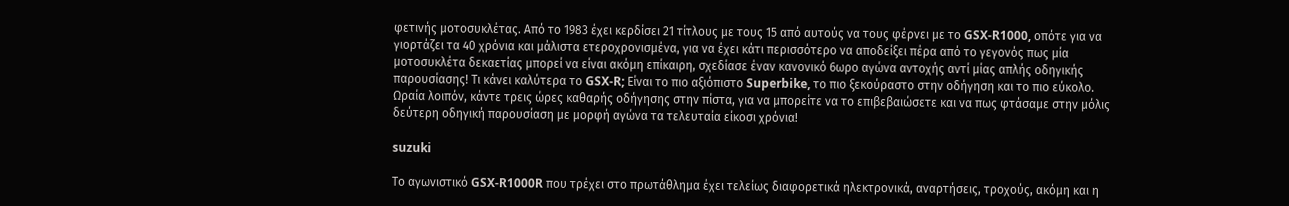φετινής μοτοσυκλέτας. Από το 1983 έχει κερδίσει 21 τίτλους με τους 15 από αυτούς να τους φέρνει με το GSX-R1000, οπότε για να γιορτάζει τα 40 χρόνια και μάλιστα ετεροχρονισμένα, για να έχει κάτι περισσότερο να αποδείξει πέρα από το γεγονός πως μία μοτοσυκλέτα δεκαετίας μπορεί να είναι ακόμη επίκαιρη, σχεδίασε έναν κανονικό 6ωρο αγώνα αντοχής αντί μίας απλής οδηγικής παρουσίασης! Τι κάνει καλύτερα το GSX-R; Είναι το πιο αξιόπιστο Superbike, το πιο ξεκούραστο στην οδήγηση και το πιο εύκολο. Ωραία λοιπόν, κάντε τρεις ώρες καθαρής οδήγησης στην πίστα, για να μπορείτε να το επιβεβαιώσετε και να πως φτάσαμε στην μόλις δεύτερη οδηγική παρουσίαση με μορφή αγώνα τα τελευταία είκοσι χρόνια!

suzuki

Το αγωνιστικό GSX-R1000R που τρέχει στο πρωτάθλημα έχει τελείως διαφορετικά ηλεκτρονικά, αναρτήσεις, τροχούς, ακόμη και η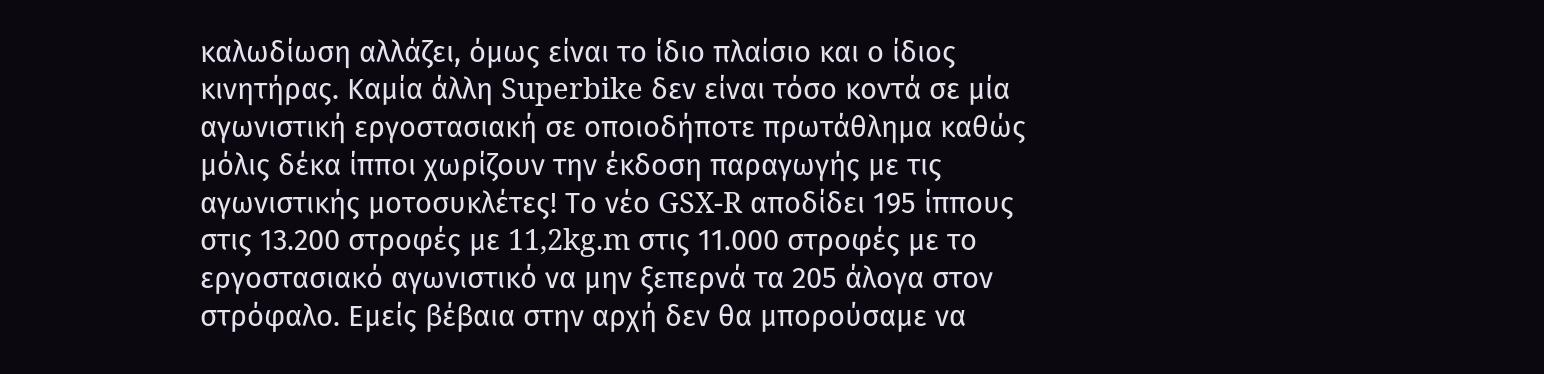καλωδίωση αλλάζει, όμως είναι το ίδιο πλαίσιο και ο ίδιος κινητήρας. Καμία άλλη Superbike δεν είναι τόσο κοντά σε μία αγωνιστική εργοστασιακή σε οποιοδήποτε πρωτάθλημα καθώς μόλις δέκα ίπποι χωρίζουν την έκδοση παραγωγής με τις αγωνιστικής μοτοσυκλέτες! Το νέο GSX-R αποδίδει 195 ίππους στις 13.200 στροφές με 11,2kg.m στις 11.000 στροφές με το εργοστασιακό αγωνιστικό να μην ξεπερνά τα 205 άλογα στον στρόφαλο. Εμείς βέβαια στην αρχή δεν θα μπορούσαμε να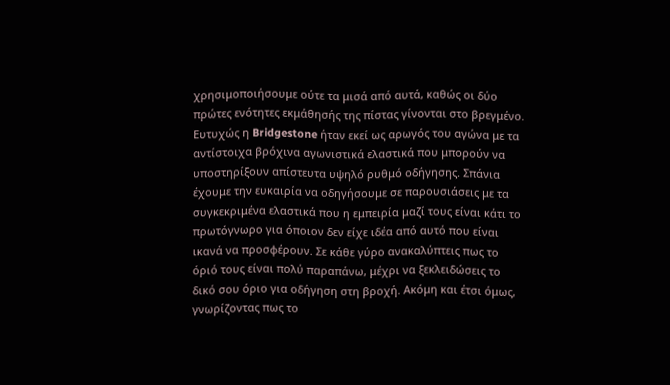χρησιμοποιήσουμε ούτε τα μισά από αυτά, καθώς οι δύο πρώτες ενότητες εκμάθησής της πίστας γίνονται στο βρεγμένο. Ευτυχώς η Bridgestone ήταν εκεί ως αρωγός του αγώνα με τα αντίστοιχα βρόχινα αγωνιστικά ελαστικά που μπορούν να υποστηρίξουν απίστευτα υψηλό ρυθμό οδήγησης. Σπάνια έχουμε την ευκαιρία να οδηγήσουμε σε παρουσιάσεις με τα συγκεκριμένα ελαστικά που η εμπειρία μαζί τους είναι κάτι το πρωτόγνωρο για όποιον δεν είχε ιδέα από αυτό που είναι ικανά να προσφέρουν. Σε κάθε γύρο ανακαλύπτεις πως το όριό τους είναι πολύ παραπάνω, μέχρι να ξεκλειδώσεις το δικό σου όριο για οδήγηση στη βροχή. Ακόμη και έτσι όμως, γνωρίζοντας πως το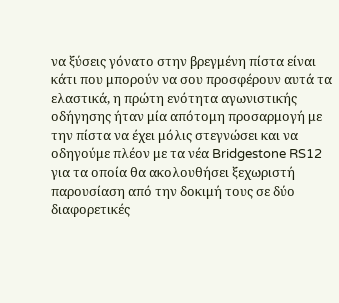να ξύσεις γόνατο στην βρεγμένη πίστα είναι κάτι που μπορούν να σου προσφέρουν αυτά τα ελαστικά, η πρώτη ενότητα αγωνιστικής οδήγησης ήταν μία απότομη προσαρμογή με την πίστα να έχει μόλις στεγνώσει και να οδηγούμε πλέον με τα νέα Bridgestone RS12 για τα οποία θα ακολουθήσει ξεχωριστή παρουσίαση από την δοκιμή τους σε δύο διαφορετικές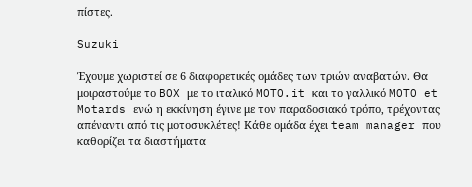πίστες.

Suzuki

Έχουμε χωριστεί σε 6 διαφορετικές ομάδες των τριών αναβατών. Θα μοιραστούμε το BOX με το ιταλικό MOTO.it και το γαλλικό MOTO et Motards ενώ η εκκίνηση έγινε με τον παραδοσιακό τρόπο, τρέχοντας απέναντι από τις μοτοσυκλέτες! Κάθε ομάδα έχει team manager που καθορίζει τα διαστήματα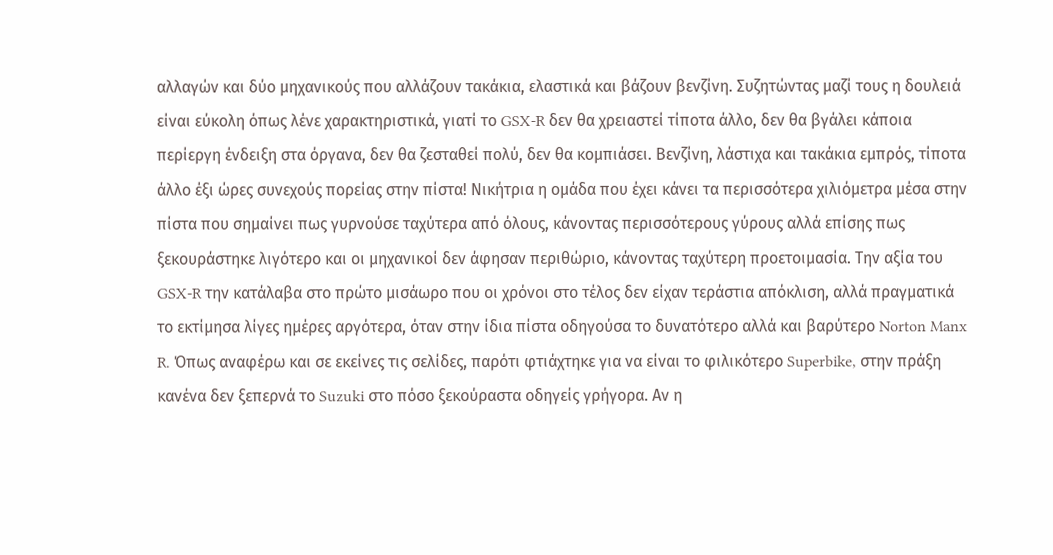αλλαγών και δύο μηχανικούς που αλλάζουν τακάκια, ελαστικά και βάζουν βενζίνη. Συζητώντας μαζί τους η δουλειά είναι εύκολη όπως λένε χαρακτηριστικά, γιατί το GSX-R δεν θα χρειαστεί τίποτα άλλο, δεν θα βγάλει κάποια περίεργη ένδειξη στα όργανα, δεν θα ζεσταθεί πολύ, δεν θα κομπιάσει. Βενζίνη, λάστιχα και τακάκια εμπρός, τίποτα άλλο έξι ώρες συνεχούς πορείας στην πίστα! Νικήτρια η ομάδα που έχει κάνει τα περισσότερα χιλιόμετρα μέσα στην πίστα που σημαίνει πως γυρνούσε ταχύτερα από όλους, κάνοντας περισσότερους γύρους αλλά επίσης πως ξεκουράστηκε λιγότερο και οι μηχανικοί δεν άφησαν περιθώριο, κάνοντας ταχύτερη προετοιμασία. Την αξία του GSX-R την κατάλαβα στο πρώτο μισάωρο που οι χρόνοι στο τέλος δεν είχαν τεράστια απόκλιση, αλλά πραγματικά το εκτίμησα λίγες ημέρες αργότερα, όταν στην ίδια πίστα οδηγούσα το δυνατότερο αλλά και βαρύτερο Norton Manx R. Όπως αναφέρω και σε εκείνες τις σελίδες, παρότι φτιάχτηκε για να είναι το φιλικότερο Superbike, στην πράξη κανένα δεν ξεπερνά το Suzuki στο πόσο ξεκούραστα οδηγείς γρήγορα. Αν η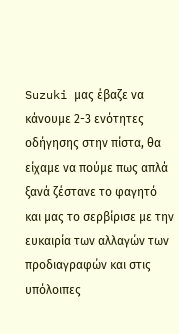Suzuki μας έβαζε να κάνουμε 2-3 ενότητες οδήγησης στην πίστα, θα είχαμε να πούμε πως απλά ξανά ζέστανε το φαγητό και μας το σερβίρισε με την ευκαιρία των αλλαγών των προδιαγραφών και στις υπόλοιπες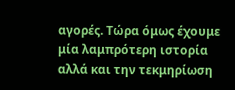αγορές. Τώρα όμως έχουμε μία λαμπρότερη ιστορία αλλά και την τεκμηρίωση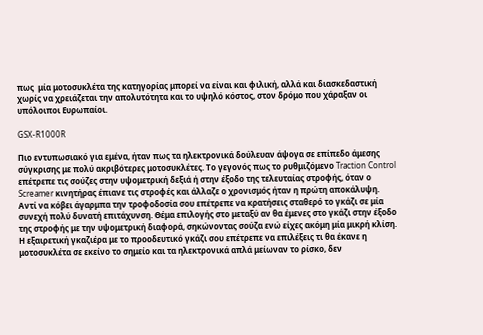πως  μία μοτοσυκλέτα της κατηγορίας μπορεί να είναι και φιλική, αλλά και διασκεδαστική χωρίς να χρειάζεται την απολυτότητα και το υψηλό κόστος, στον δρόμο που χάραξαν οι υπόλοιποι Ευρωπαίοι.

GSX-R1000R

Πιο εντυπωσιακό για εμένα, ήταν πως τα ηλεκτρονικά δούλευαν άψογα σε επίπεδο άμεσης σύγκρισης με πολύ ακριβότερες μοτοσυκλέτες. Το γεγονός πως το ρυθμιζόμενο Traction Control επέτρεπε τις σούζες στην υψομετρική δεξιά ή στην έξοδο της τελευταίας στροφής, όταν ο Screamer κινητήρας έπιανε τις στροφές και άλλαζε ο χρονισμός ήταν η πρώτη αποκάλυψη. Αντί να κόβει άγαρμπα την τροφοδοσία σου επέτρεπε να κρατήσεις σταθερό το γκάζι σε μία συνεχή πολύ δυνατή επιτάχυνση. Θέμα επιλογής στο μεταξύ αν θα έμενες στο γκάζι στην έξοδο της στροφής με την υψομετρική διαφορά, σηκώνοντας σούζα ενώ είχες ακόμη μία μικρή κλίση. Η εξαιρετική γκαζιέρα με το προοδευτικό γκάζι σου επέτρεπε να επιλέξεις τι θα έκανε η μοτοσυκλέτα σε εκείνο το σημείο και τα ηλεκτρονικά απλά μείωναν το ρίσκο, δεν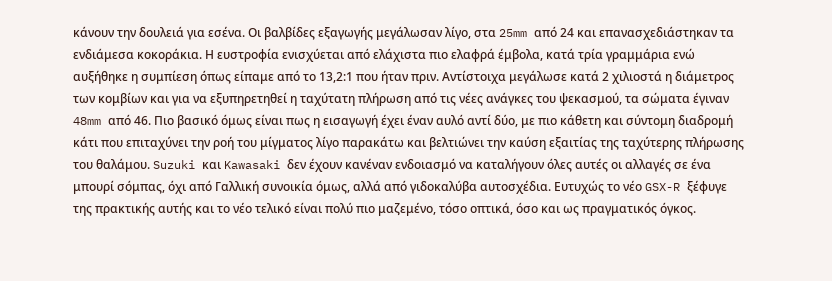κάνουν την δουλειά για εσένα. Οι βαλβίδες εξαγωγής μεγάλωσαν λίγο, στα 25mm από 24 και επανασχεδιάστηκαν τα ενδιάμεσα κοκοράκια. Η ευστροφία ενισχύεται από ελάχιστα πιο ελαφρά έμβολα, κατά τρία γραμμάρια ενώ αυξήθηκε η συμπίεση όπως είπαμε από το 13,2:1 που ήταν πριν. Αντίστοιχα μεγάλωσε κατά 2 χιλιοστά η διάμετρος των κομβίων και για να εξυπηρετηθεί η ταχύτατη πλήρωση από τις νέες ανάγκες του ψεκασμού, τα σώματα έγιναν 48mm από 46. Πιο βασικό όμως είναι πως η εισαγωγή έχει έναν αυλό αντί δύο, με πιο κάθετη και σύντομη διαδρομή κάτι που επιταχύνει την ροή του μίγματος λίγο παρακάτω και βελτιώνει την καύση εξαιτίας της ταχύτερης πλήρωσης του θαλάμου. Suzuki και Kawasaki δεν έχουν κανέναν ενδοιασμό να καταλήγουν όλες αυτές οι αλλαγές σε ένα μπουρί σόμπας, όχι από Γαλλική συνοικία όμως, αλλά από γιδοκαλύβα αυτοσχέδια. Ευτυχώς το νέο GSX-R ξέφυγε της πρακτικής αυτής και το νέο τελικό είναι πολύ πιο μαζεμένο, τόσο οπτικά, όσο και ως πραγματικός όγκος.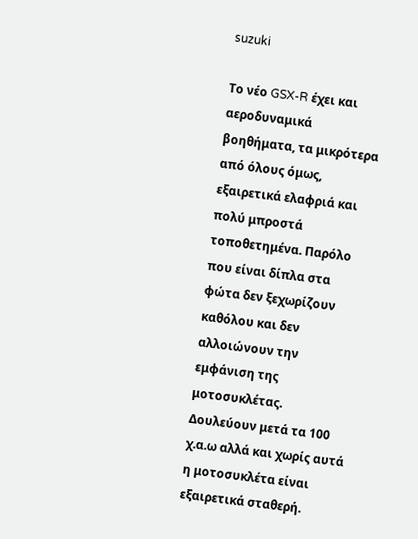suzuki

Το νέο GSX-R έχει και αεροδυναμικά βοηθήματα, τα μικρότερα από όλους όμως, εξαιρετικά ελαφριά και πολύ μπροστά τοποθετημένα. Παρόλο που είναι δίπλα στα φώτα δεν ξεχωρίζουν καθόλου και δεν αλλοιώνουν την εμφάνιση της μοτοσυκλέτας. Δουλεύουν μετά τα 100 χ.α.ω αλλά και χωρίς αυτά η μοτοσυκλέτα είναι εξαιρετικά σταθερή.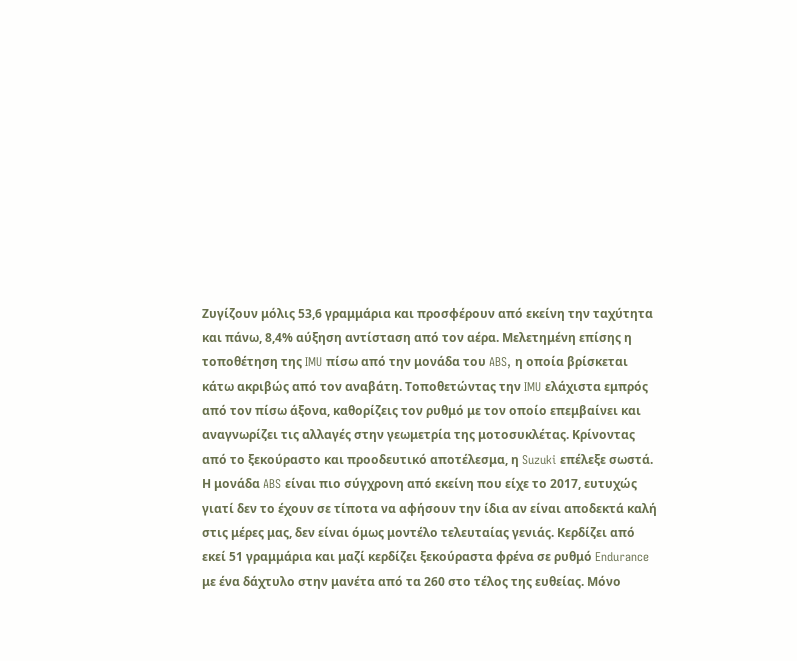Ζυγίζουν μόλις 53,6 γραμμάρια και προσφέρουν από εκείνη την ταχύτητα και πάνω, 8,4% αύξηση αντίσταση από τον αέρα. Μελετημένη επίσης η τοποθέτηση της IMU πίσω από την μονάδα του ABS, η οποία βρίσκεται κάτω ακριβώς από τον αναβάτη. Τοποθετώντας την IMU ελάχιστα εμπρός από τον πίσω άξονα, καθορίζεις τον ρυθμό με τον οποίο επεμβαίνει και αναγνωρίζει τις αλλαγές στην γεωμετρία της μοτοσυκλέτας. Κρίνοντας από το ξεκούραστο και προοδευτικό αποτέλεσμα, η Suzuki επέλεξε σωστά. Η μονάδα ABS είναι πιο σύγχρονη από εκείνη που είχε το 2017, ευτυχώς γιατί δεν το έχουν σε τίποτα να αφήσουν την ίδια αν είναι αποδεκτά καλή στις μέρες μας, δεν είναι όμως μοντέλο τελευταίας γενιάς. Κερδίζει από εκεί 51 γραμμάρια και μαζί κερδίζει ξεκούραστα φρένα σε ρυθμό Endurance με ένα δάχτυλο στην μανέτα από τα 260 στο τέλος της ευθείας. Μόνο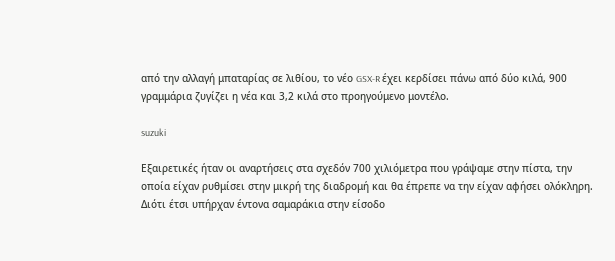από την αλλαγή μπαταρίας σε λιθίου, το νέο GSX-R έχει κερδίσει πάνω από δύο κιλά, 900 γραμμάρια ζυγίζει η νέα και 3,2 κιλά στο προηγούμενο μοντέλο.

suzuki

Εξαιρετικές ήταν οι αναρτήσεις στα σχεδόν 700 χιλιόμετρα που γράψαμε στην πίστα, την οποία είχαν ρυθμίσει στην μικρή της διαδρομή και θα έπρεπε να την είχαν αφήσει ολόκληρη. Διότι έτσι υπήρχαν έντονα σαμαράκια στην είσοδο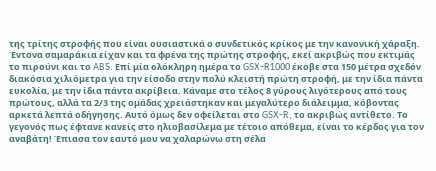της τρίτης στροφής που είναι ουσιαστικά ο συνδετικός κρίκος με την κανονική χάραξη. Έντονα σαμαράκια είχαν και τα φρένα της πρώτης στροφής, εκεί ακριβώς που εκτιμάς το πιρούνι και το ABS. Επί μία ολόκληρη ημέρα το GSX-R1000 έκοβε στα 150 μέτρα σχεδόν διακόσια χιλιόμετρα για την είσοδο στην πολύ κλειστή πρώτη στροφή, με την ίδια πάντα ευκολία, με την ίδια πάντα ακρίβεια. Κάναμε στο τέλος 8 γύρους λιγότερους από τους πρώτους, αλλά τα 2/3 της ομάδας χρειάστηκαν και μεγαλύτερο διάλειμμα, κόβοντας αρκετά λεπτά οδήγησης. Αυτό όμως δεν οφείλεται στο GSX-R, το ακριβώς αντίθετο. Το γεγονός πως έφτανε κανείς στο ηλιοβασίλεμα με τέτοιο απόθεμα, είναι το κέρδος για τον αναβάτη! Έπιασα τον εαυτό μου να χαλαρώνω στη σέλα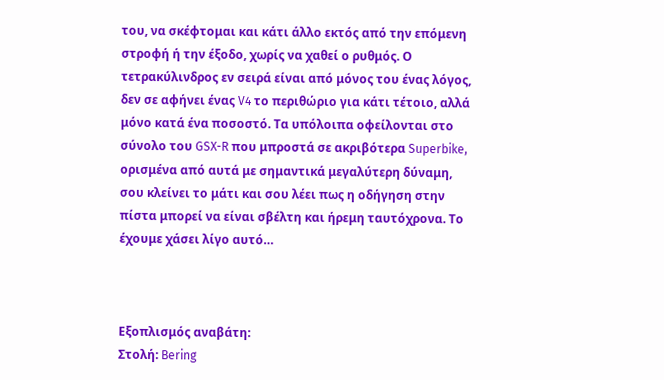του, να σκέφτομαι και κάτι άλλο εκτός από την επόμενη στροφή ή την έξοδο, χωρίς να χαθεί ο ρυθμός. Ο τετρακύλινδρος εν σειρά είναι από μόνος του ένας λόγος, δεν σε αφήνει ένας V4 το περιθώριο για κάτι τέτοιο, αλλά μόνο κατά ένα ποσοστό. Τα υπόλοιπα οφείλονται στο σύνολο του GSX-R που μπροστά σε ακριβότερα Superbike, ορισμένα από αυτά με σημαντικά μεγαλύτερη δύναμη, σου κλείνει το μάτι και σου λέει πως η οδήγηση στην πίστα μπορεί να είναι σβέλτη και ήρεμη ταυτόχρονα. Το έχουμε χάσει λίγο αυτό…



Εξοπλισμός αναβάτη:
Στολή: Bering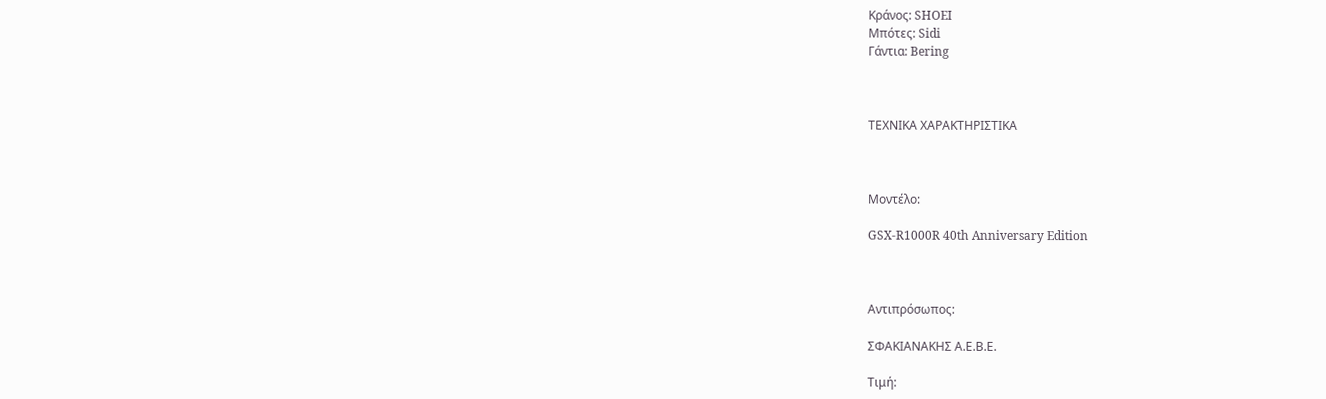Κράνος: SHOEI
Μπότες: Sidi
Γάντια: Bering



ΤΕΧΝΙΚΑ ΧΑΡΑΚΤΗΡΙΣΤΙΚΑ



Μοντέλο:

GSX-R1000R 40th Anniversary Edition



Αντιπρόσωπος:

ΣΦΑΚΙΑΝΑΚΗΣ Α.Ε.Β.Ε.

Τιμή: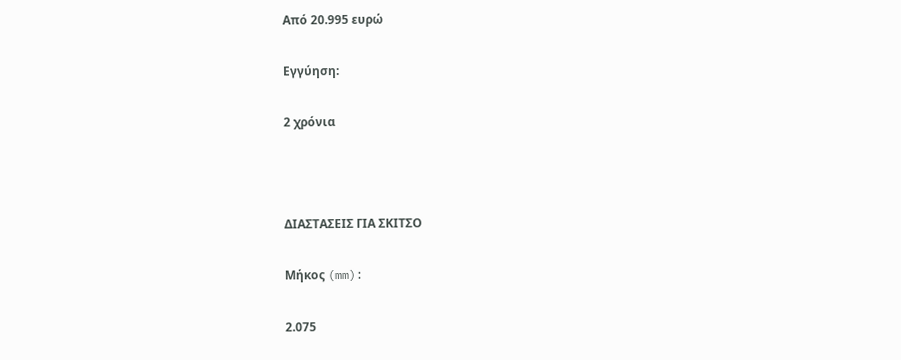Από 20.995 ευρώ

Εγγύηση:

2 χρόνια



ΔΙΑΣΤΑΣΕΙΣ ΓΙΑ ΣΚΙΤΣΟ

Μήκος (mm):

2.075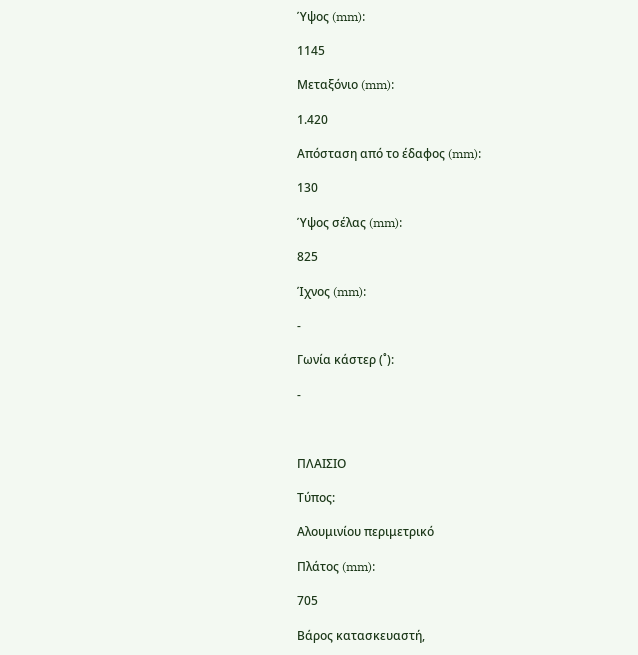Ύψος (mm):

1145

Μεταξόνιο (mm):

1.420

Απόσταση από το έδαφος (mm):

130

Ύψος σέλας (mm):

825

Ίχνος (mm):

-

Γωνία κάστερ (˚):

-



ΠΛΑΙΣΙΟ

Τύπος:

Αλουμινίου περιμετρικό

Πλάτος (mm):

705

Βάρος κατασκευαστή,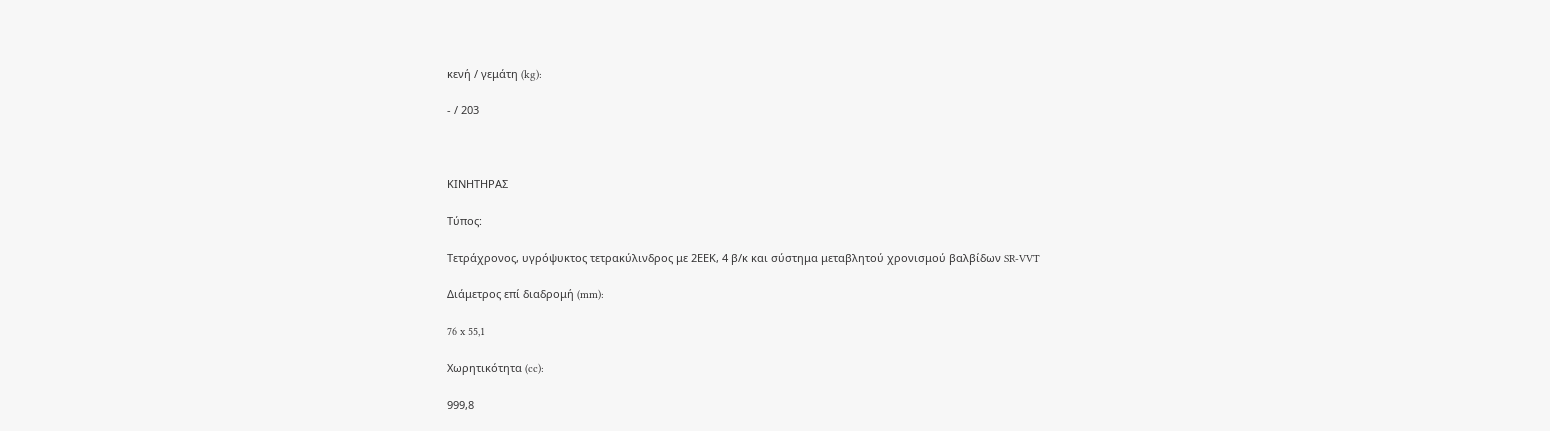κενή / γεμάτη (kg):

- / 203



ΚΙΝΗΤΗΡΑΣ

Τύπος:

Τετράχρονος, υγρόψυκτος τετρακύλινδρος με 2ΕΕΚ, 4 β/κ και σύστημα μεταβλητού χρονισμού βαλβίδων SR-VVT

Διάμετρος επί διαδρομή (mm):

76 x 55,1

Χωρητικότητα (cc):

999,8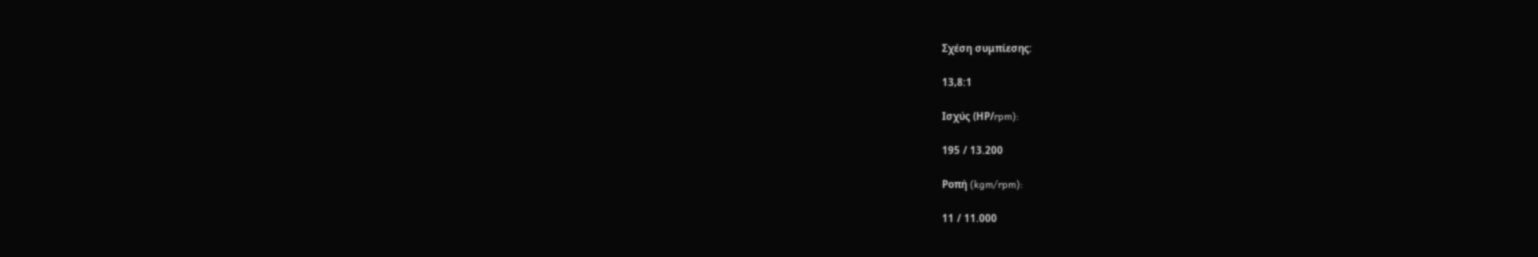Σχέση συμπίεσης:

13,8:1

Ισχύς (ΗΡ/rpm):

195 / 13.200

Ροπή (kgm/rpm):

11 / 11.000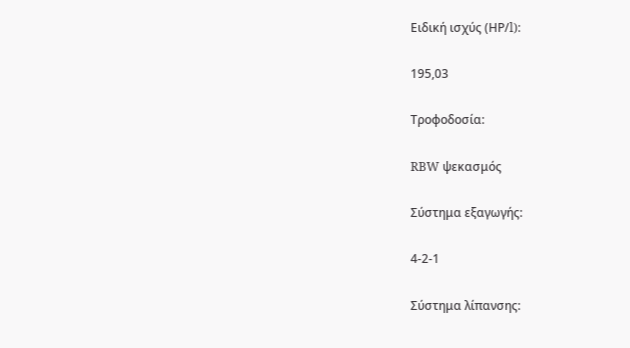Ειδική ισχύς (ΗΡ/l):

195,03

Τροφοδοσία:

RBW ψεκασμός

Σύστημα εξαγωγής:

4-2-1

Σύστημα λίπανσης: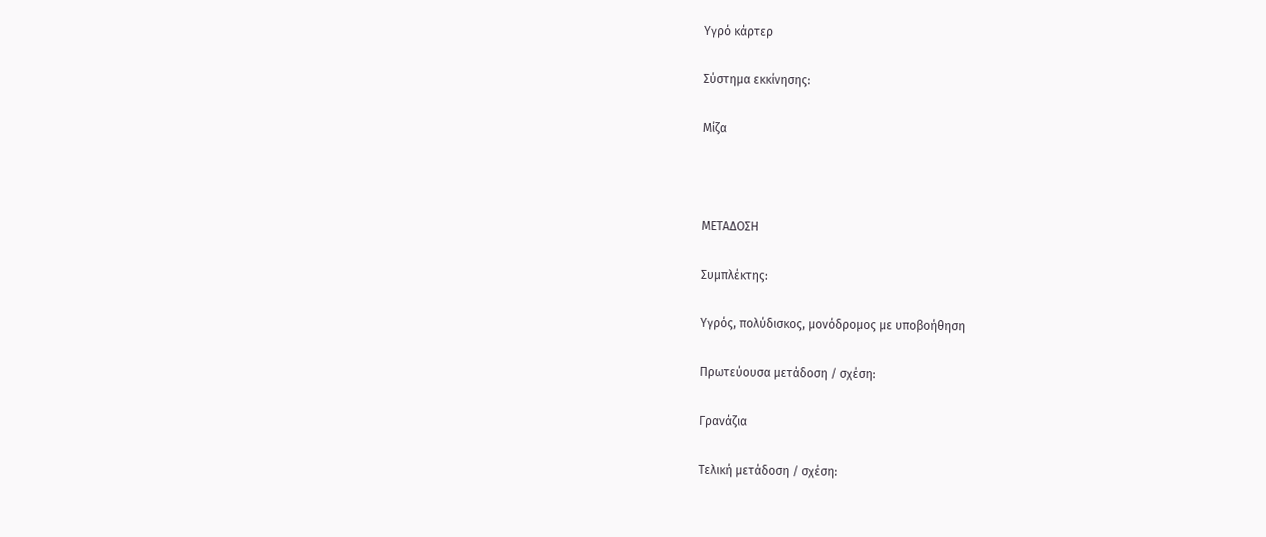Υγρό κάρτερ

Σύστημα εκκίνησης:

Μίζα



ΜΕΤΑΔΟΣΗ

Συμπλέκτης:

Υγρός, πολύδισκος, μονόδρομος με υποβοήθηση

Πρωτεύουσα μετάδοση / σχέση:

Γρανάζια

Τελική μετάδοση / σχέση: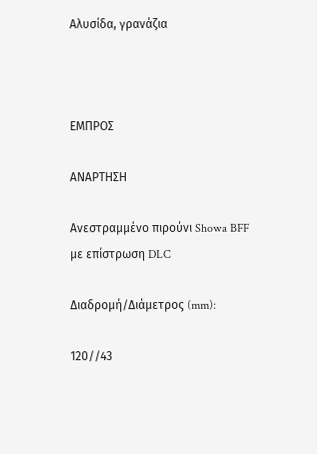Αλυσίδα, γρανάζια



ΕΜΠΡΟΣ

ΑΝΑΡΤΗΣΗ

Ανεστραμμένο πιρούνι Showa BFF με επίστρωση DLC

Διαδρομή/Διάμετρος (mm):

120//43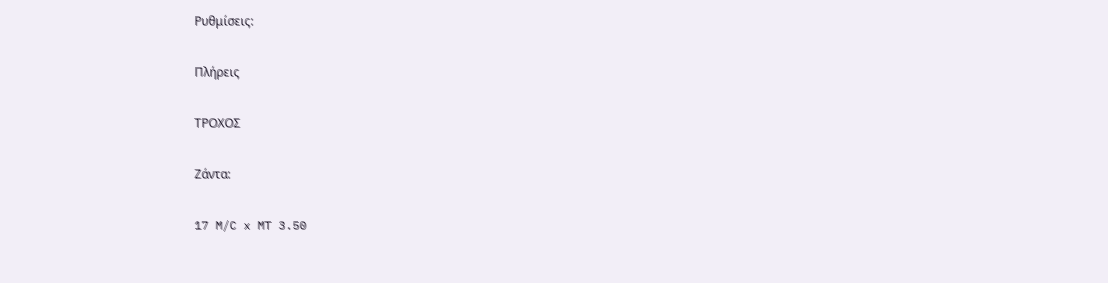Ρυθμίσεις:

Πλήρεις

ΤΡΟΧΟΣ

Ζάντα:

17 M/C x MT 3.50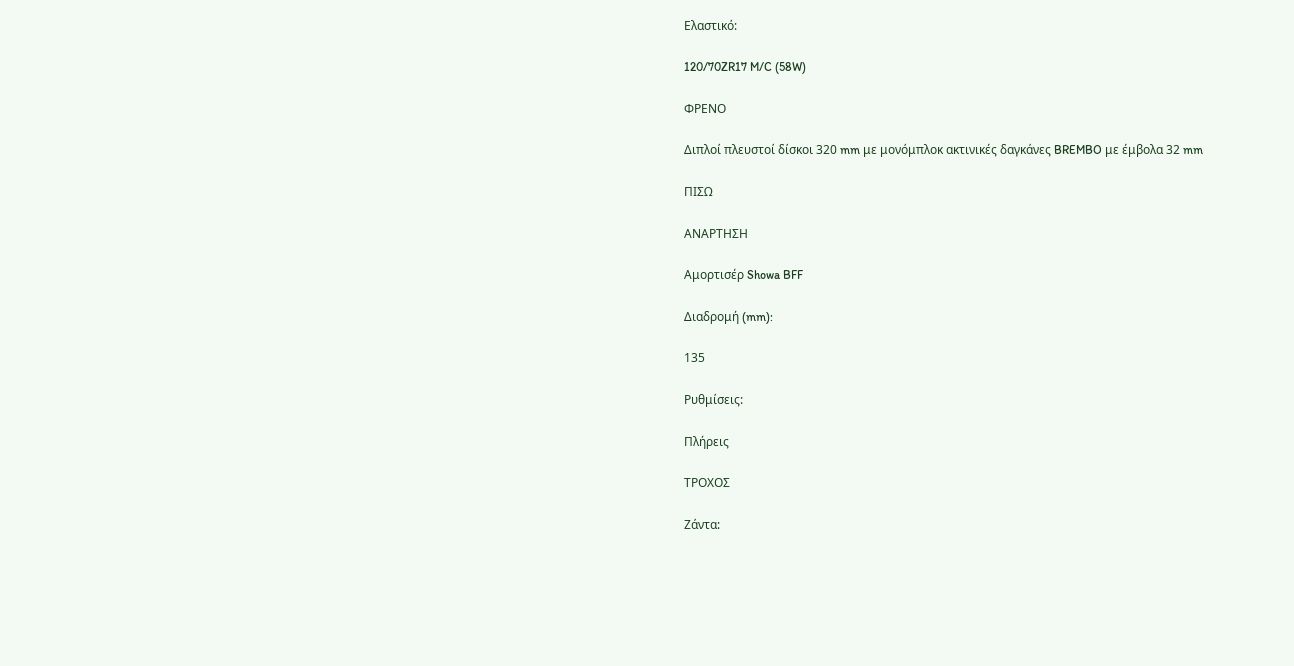Ελαστικό:

120/70ZR17 M/C (58W)

ΦΡΕΝΟ

Διπλοί πλευστοί δίσκοι 320 mm με μονόμπλοκ ακτινικές δαγκάνες BREMBO με έμβολα 32 mm

ΠΙΣΩ

ΑΝΑΡΤΗΣΗ

Αμορτισέρ Showa BFF

Διαδρομή (mm):

135

Ρυθμίσεις:

Πλήρεις

ΤΡΟΧΟΣ

Ζάντα: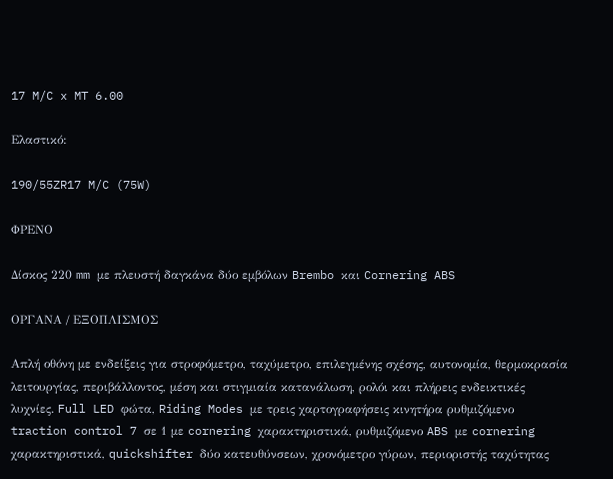17 M/C x MT 6.00

Ελαστικό:

190/55ZR17 M/C (75W)

ΦΡΕΝΟ

Δίσκος 220 mm με πλευστή δαγκάνα δύο εμβόλων Brembo και Cornering ABS

ΟΡΓΑΝΑ / ΕΞΟΠΛΙΣΜΟΣ

Απλή οθόνη με ενδείξεις για στροφόμετρο, ταχύμετρο, επιλεγμένης σχέσης, αυτονομία, θερμοκρασία λειτουργίας, περιβάλλοντος, μέση και στιγμιαία κατανάλωση, ρολόι και πλήρεις ενδεικτικές λυχνίες. Full LED φώτα, Riding Modes με τρεις χαρτογραφήσεις κινητήρα ρυθμιζόμενο traction control 7 σε 1 με cornering χαρακτηριστικά, ρυθμιζόμενο ABS με cornering χαρακτηριστικά, quickshifter δύο κατευθύνσεων, χρονόμετρο γύρων, περιοριστής ταχύτητας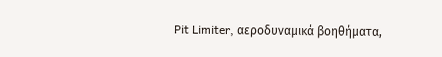Pit Limiter, αεροδυναμικά βοηθήματα,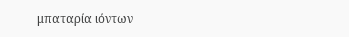μπαταρία ιόντων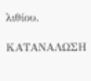λιθίου.

ΚΑΤΑΝΑΛΩΣΗ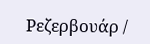Ρεζερβουάρ /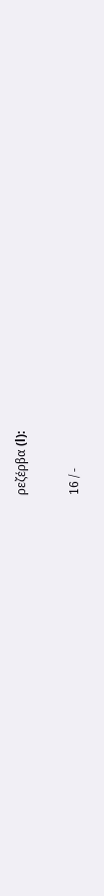ρεζέρβα (l):

16 / -